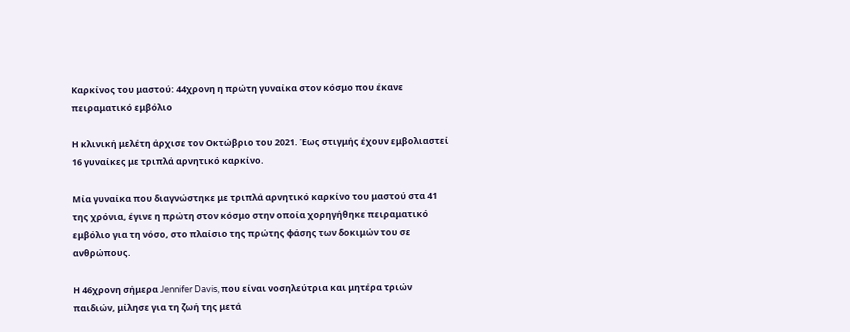Καρκίνος του μαστού: 44χρονη η πρώτη γυναίκα στον κόσμο που έκανε πειραματικό εμβόλιο

Η κλινική μελέτη άρχισε τον Οκτώβριο του 2021. Έως στιγμής έχουν εμβολιαστεί 16 γυναίκες με τριπλά αρνητικό καρκίνο.

Μία γυναίκα που διαγνώστηκε με τριπλά αρνητικό καρκίνο του μαστού στα 41 της χρόνια, έγινε η πρώτη στον κόσμο στην οποία χορηγήθηκε πειραματικό εμβόλιο για τη νόσο, στο πλαίσιο της πρώτης φάσης των δοκιμών του σε ανθρώπους.

Η 46χρονη σήμερα Jennifer Davis, που είναι νοσηλεύτρια και μητέρα τριών παιδιών, μίλησε για τη ζωή της μετά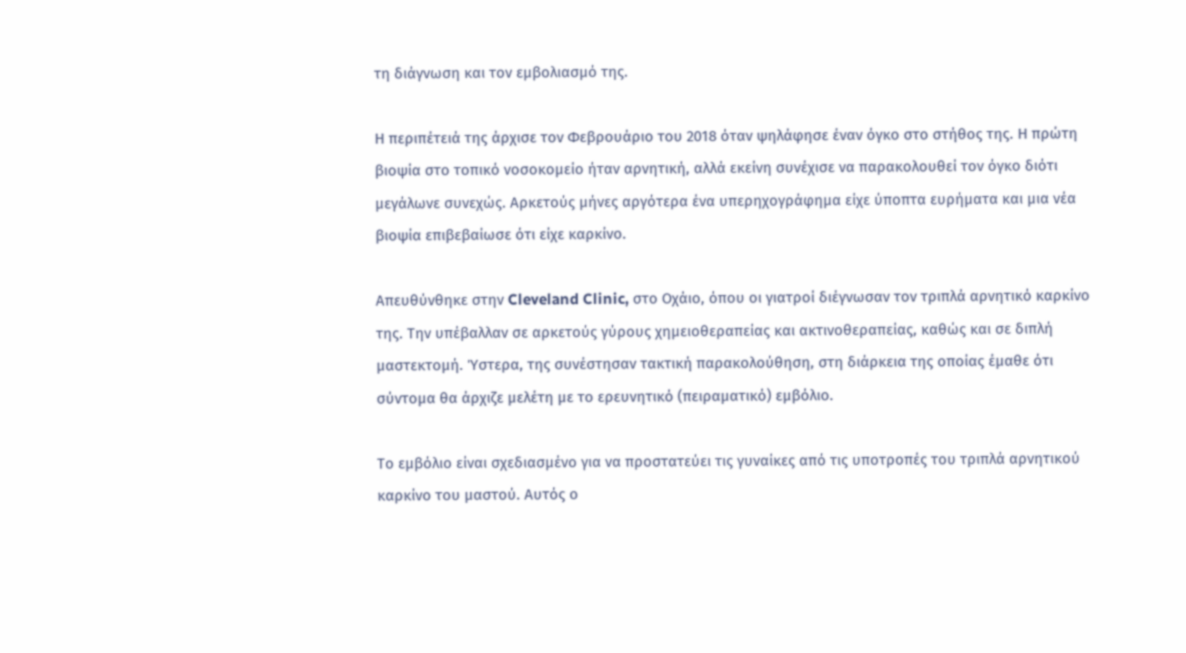τη διάγνωση και τον εμβολιασμό της.

Η περιπέτειά της άρχισε τον Φεβρουάριο του 2018 όταν ψηλάφησε έναν όγκο στο στήθος της. Η πρώτη βιοψία στο τοπικό νοσοκομείο ήταν αρνητική, αλλά εκείνη συνέχισε να παρακολουθεί τον όγκο διότι μεγάλωνε συνεχώς. Αρκετούς μήνες αργότερα ένα υπερηχογράφημα είχε ύποπτα ευρήματα και μια νέα βιοψία επιβεβαίωσε ότι είχε καρκίνο.

Απευθύνθηκε στην Cleveland Clinic, στο Οχάιο, όπου οι γιατροί διέγνωσαν τον τριπλά αρνητικό καρκίνο της. Την υπέβαλλαν σε αρκετούς γύρους χημειοθεραπείας και ακτινοθεραπείας, καθώς και σε διπλή μαστεκτομή. Ύστερα, της συνέστησαν τακτική παρακολούθηση, στη διάρκεια της οποίας έμαθε ότι σύντομα θα άρχιζε μελέτη με το ερευνητικό (πειραματικό) εμβόλιο.

Το εμβόλιο είναι σχεδιασμένο για να προστατεύει τις γυναίκες από τις υποτροπές του τριπλά αρνητικού καρκίνο του μαστού. Αυτός ο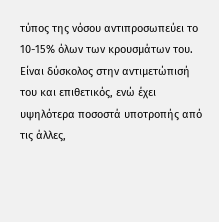τύπος της νόσου αντιπροσωπεύει το 10-15% όλων των κρουσμάτων του. Είναι δύσκολος στην αντιμετώπισή του και επιθετικός, ενώ έχει υψηλότερα ποσοστά υποτροπής από τις άλλες,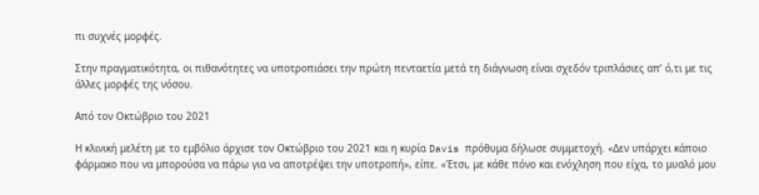πι συχνές μορφές.

Στην πραγματικότητα, οι πιθανότητες να υποτροπιάσει την πρώτη πενταετία μετά τη διάγνωση είναι σχεδόν τριπλάσιες απ’ ό,τι με τις άλλες μορφές της νόσου.

Από τον Οκτώβριο του 2021

Η κλινική μελέτη με το εμβόλιο άρχισε τον Οκτώβριο του 2021 και η κυρία Davis πρόθυμα δήλωσε συμμετοχή. «Δεν υπάρχει κάποιο φάρμακο που να μπορούσα να πάρω για να αποτρέψει την υποτροπή», είπε. «Έτσι, με κάθε πόνο και ενόχληση που είχα, το μυαλό μου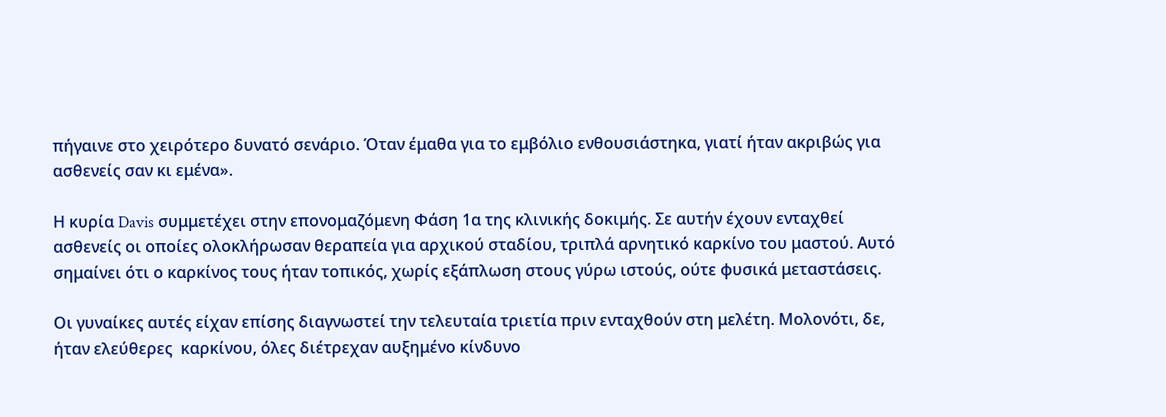πήγαινε στο χειρότερο δυνατό σενάριο. Όταν έμαθα για το εμβόλιο ενθουσιάστηκα, γιατί ήταν ακριβώς για ασθενείς σαν κι εμένα».

Η κυρία Davis συμμετέχει στην επονομαζόμενη Φάση 1α της κλινικής δοκιμής. Σε αυτήν έχουν ενταχθεί ασθενείς οι οποίες ολοκλήρωσαν θεραπεία για αρχικού σταδίου, τριπλά αρνητικό καρκίνο του μαστού. Αυτό σημαίνει ότι ο καρκίνος τους ήταν τοπικός, χωρίς εξάπλωση στους γύρω ιστούς, ούτε φυσικά μεταστάσεις.

Οι γυναίκες αυτές είχαν επίσης διαγνωστεί την τελευταία τριετία πριν ενταχθούν στη μελέτη. Μολονότι, δε, ήταν ελεύθερες  καρκίνου, όλες διέτρεχαν αυξημένο κίνδυνο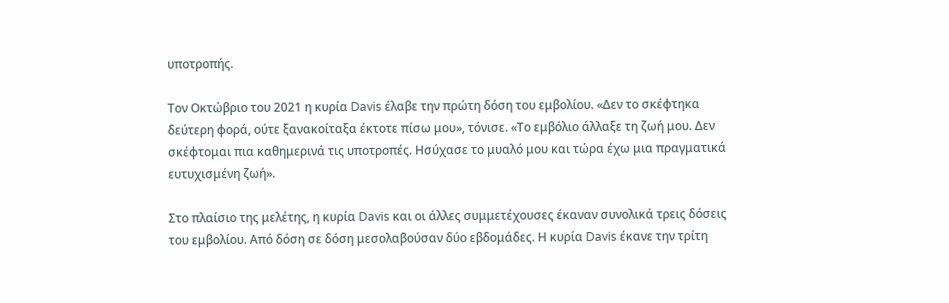υποτροπής.

Τον Οκτώβριο του 2021 η κυρία Davis έλαβε την πρώτη δόση του εμβολίου. «Δεν το σκέφτηκα δεύτερη φορά, ούτε ξανακοίταξα έκτοτε πίσω μου», τόνισε. «Το εμβόλιο άλλαξε τη ζωή μου. Δεν σκέφτομαι πια καθημερινά τις υποτροπές. Ησύχασε το μυαλό μου και τώρα έχω μια πραγματικά ευτυχισμένη ζωή».

Στο πλαίσιο της μελέτης, η κυρία Davis και οι άλλες συμμετέχουσες έκαναν συνολικά τρεις δόσεις του εμβολίου. Από δόση σε δόση μεσολαβούσαν δύο εβδομάδες. Η κυρία Davis έκανε την τρίτη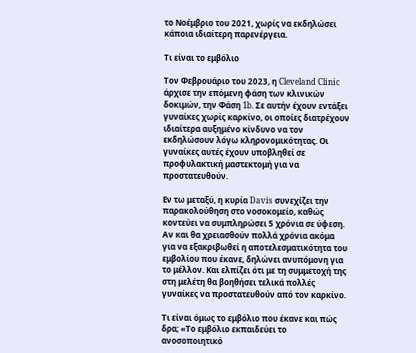το Νοέμβριο του 2021, χωρίς να εκδηλώσει κάποια ιδιαίτερη παρενέργεια.

Τι είναι το εμβόλιο

Τον Φεβρουάριο του 2023, η Cleveland Clinic άρχισε την επόμενη φάση των κλινικών δοκιμών, την Φάση 1b. Σε αυτήν έχουν εντάξει γυναίκες χωρίς καρκίνο, οι οποίες διατρέχουν ιδιαίτερα αυξημένο κίνδυνο να τον εκδηλώσουν λόγω κληρονομικότητας. Οι γυναίκες αυτές έχουν υποβληθεί σε προφυλακτική μαστεκτομή για να προστατευθούν.

Εν τω μεταξύ, η κυρία Davis συνεχίζει την παρακολούθηση στο νοσοκομείο, καθώς κοντεύει να συμπληρώσει 5 χρόνια σε ύφεση. Αν και θα χρειασθούν πολλά χρόνια ακόμα για να εξακριβωθεί η αποτελεσματικότητα του εμβολίου που έκανε, δηλώνει ανυπόμονη για το μέλλον. Και ελπίζει ότι με τη συμμετοχή της στη μελέτη θα βοηθήσει τελικά πολλές γυναίκες να προστατευθούν από τον καρκίνο.

Τι είναι όμως το εμβόλιο που έκανε και πώς δρα; «Το εμβόλιο εκπαιδεύει το ανοσοποιητικό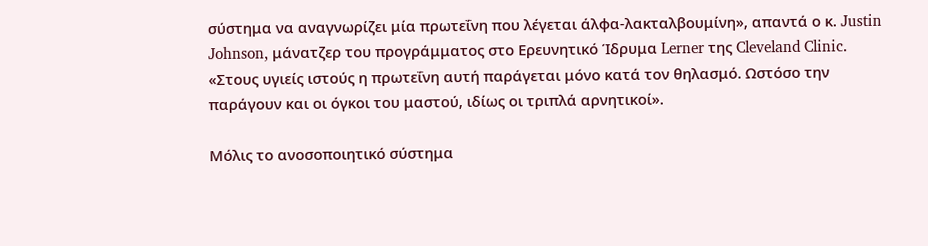σύστημα να αναγνωρίζει μία πρωτεΐνη που λέγεται άλφα-λακταλβουμίνη», απαντά ο κ. Justin Johnson, μάνατζερ του προγράμματος στο Ερευνητικό Ίδρυμα Lerner της Cleveland Clinic. «Στους υγιείς ιστούς η πρωτεΐνη αυτή παράγεται μόνο κατά τον θηλασμό. Ωστόσο την παράγουν και οι όγκοι του μαστού, ιδίως οι τριπλά αρνητικοί».

Μόλις το ανοσοποιητικό σύστημα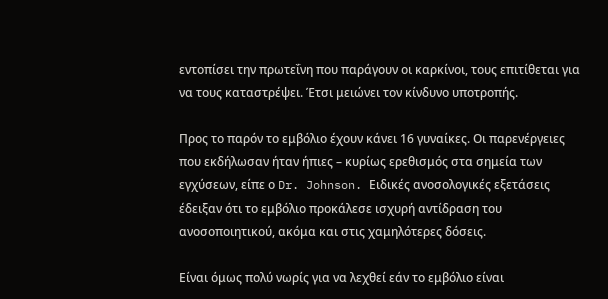εντοπίσει την πρωτεΐνη που παράγουν οι καρκίνοι, τους επιτίθεται για να τους καταστρέψει. Έτσι μειώνει τον κίνδυνο υποτροπής.

Προς το παρόν το εμβόλιο έχουν κάνει 16 γυναίκες. Οι παρενέργειες που εκδήλωσαν ήταν ήπιες – κυρίως ερεθισμός στα σημεία των εγχύσεων, είπε ο Dr. Johnson. Ειδικές ανοσολογικές εξετάσεις έδειξαν ότι το εμβόλιο προκάλεσε ισχυρή αντίδραση του ανοσοποιητικού, ακόμα και στις χαμηλότερες δόσεις.

Είναι όμως πολύ νωρίς για να λεχθεί εάν το εμβόλιο είναι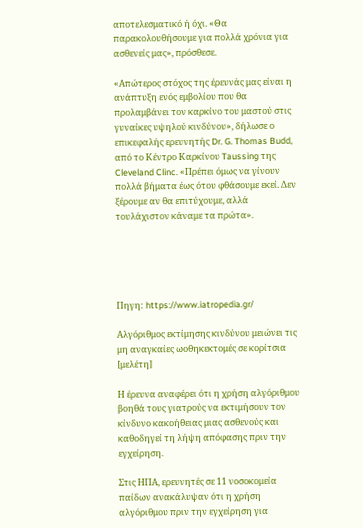αποτελεσματικό ή όχι. «Θα παρακολουθήσουμε για πολλά χρόνια για ασθενείς μας», πρόσθεσε.

«Απώτερος στόχος της έρευνάς μας είναι η ανάπτυξη ενός εμβολίου που θα προλαμβάνει τον καρκίνο του μαστού στις γυναίκες υψηλού κινδύνου», δήλωσε ο επικεφαλής ερευνητής Dr. G. Thomas Budd, από το Κέντρο Καρκίνου Taussing της Cleveland Clinc. «Πρέπει όμως να γίνουν πολλά βήματα έως ότου φθάσουμε εκεί. Δεν ξέρουμε αν θα επιτύχουμε, αλλά τουλάχιστον κάναμε τα πρώτα».





Πηγη: https://www.iatropedia.gr/

Αλγόριθμος εκτίμησης κινδύνου μειώνει τις μη αναγκαίες ωοθηκεκτομές σε κορίτσια [μελέτη]

Η έρευνα αναφέρει ότι η χρήση αλγόριθμου βοηθά τους γιατρούς να εκτιμήσουν τον κίνδυνο κακοήθειας μιας ασθενούς και καθοδηγεί τη λήψη απόφασης πριν την εγχείρηση.

Στις ΗΠΑ, ερευνητές σε 11 νοσοκομεία παίδων ανακάλυψαν ότι η χρήση αλγόριθμου πριν την εγχείρηση για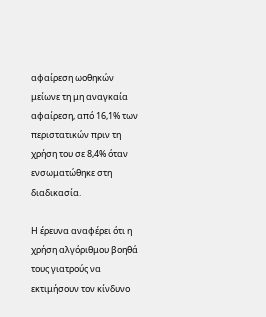αφαίρεση ωοθηκών μείωνε τη μη αναγκαία αφαίρεση, από 16,1% των περιστατικών πριν τη χρήση του σε 8,4% όταν ενσωματώθηκε στη διαδικασία.

Η έρευνα αναφέρει ότι η χρήση αλγόριθμου βοηθά τους γιατρούς να εκτιμήσουν τον κίνδυνο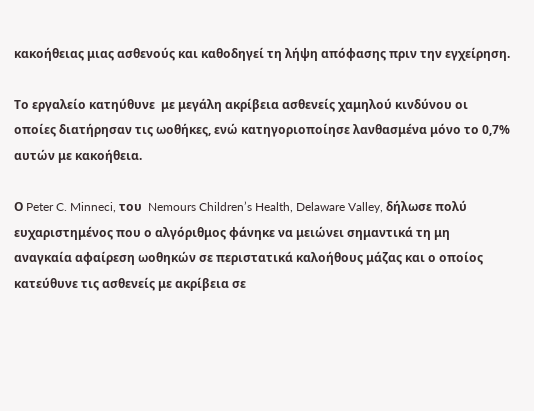κακοήθειας μιας ασθενούς και καθοδηγεί τη λήψη απόφασης πριν την εγχείρηση.

Tο εργαλείο κατηύθυνε  με μεγάλη ακρίβεια ασθενείς χαμηλού κινδύνου οι οποίες διατήρησαν τις ωοθήκες, ενώ κατηγοριοποίησε λανθασμένα μόνο το 0,7% αυτών με κακοήθεια.

Ο Peter C. Minneci, του  Nemours Children’s Health, Delaware Valley, δήλωσε πολύ ευχαριστημένος που ο αλγόριθμος φάνηκε να μειώνει σημαντικά τη μη αναγκαία αφαίρεση ωοθηκών σε περιστατικά καλοήθους μάζας και ο οποίος κατεύθυνε τις ασθενείς με ακρίβεια σε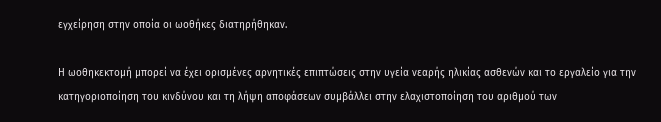εγχείρηση στην οποία οι ωοθήκες διατηρήθηκαν.

Η ωοθηκεκτομή μπορεί να έχει ορισμένες αρνητικές επιπτώσεις στην υγεία νεαρής ηλικίας ασθενών και το εργαλείο για την κατηγοριοποίηση του κινδύνου και τη λήψη αποφάσεων συμβάλλει στην ελαχιστοποίηση του αριθμού των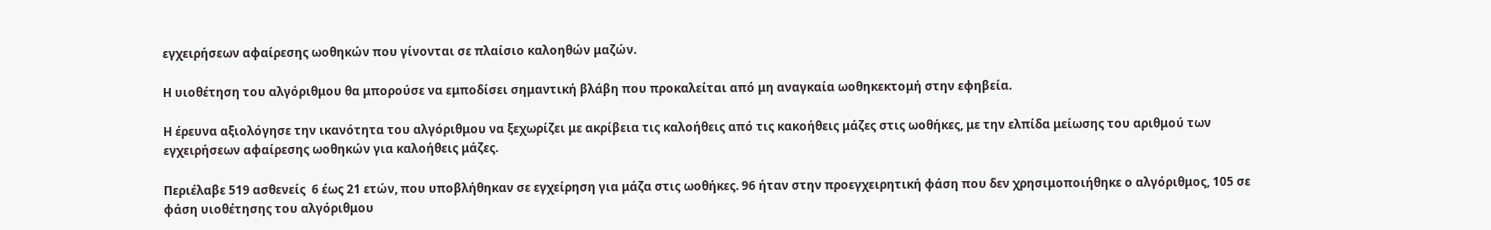εγχειρήσεων αφαίρεσης ωοθηκών που γίνονται σε πλαίσιο καλοηθών μαζών.

Η υιοθέτηση του αλγόριθμου θα μπορούσε να εμποδίσει σημαντική βλάβη που προκαλείται από μη αναγκαία ωοθηκεκτομή στην εφηβεία.

Η έρευνα αξιολόγησε την ικανότητα του αλγόριθμου να ξεχωρίζει με ακρίβεια τις καλοήθεις από τις κακοήθεις μάζες στις ωοθήκες, με την ελπίδα μείωσης του αριθμού των εγχειρήσεων αφαίρεσης ωοθηκών για καλοήθεις μάζες.

Περιέλαβε 519 ασθενείς  6 έως 21 ετών, που υποβλήθηκαν σε εγχείρηση για μάζα στις ωοθήκες. 96 ήταν στην προεγχειρητική φάση που δεν χρησιμοποιήθηκε ο αλγόριθμος, 105 σε φάση υιοθέτησης του αλγόριθμου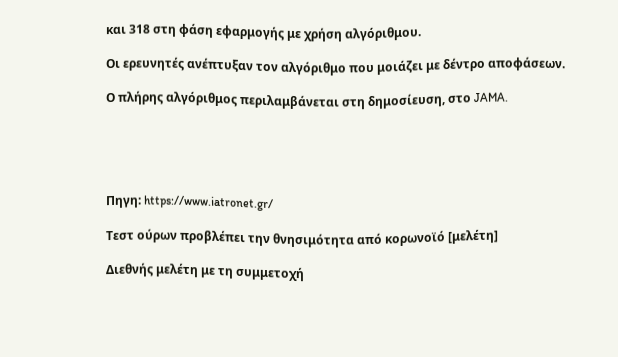και 318 στη φάση εφαρμογής με χρήση αλγόριθμου.

Οι ερευνητές ανέπτυξαν τον αλγόριθμο που μοιάζει με δέντρο αποφάσεων.

Ο πλήρης αλγόριθμος περιλαμβάνεται στη δημοσίευση, στο JAMA.





Πηγη: https://www.iatronet.gr/

Τεστ ούρων προβλέπει την θνησιμότητα από κορωνοϊό [μελέτη]

Διεθνής μελέτη με τη συμμετοχή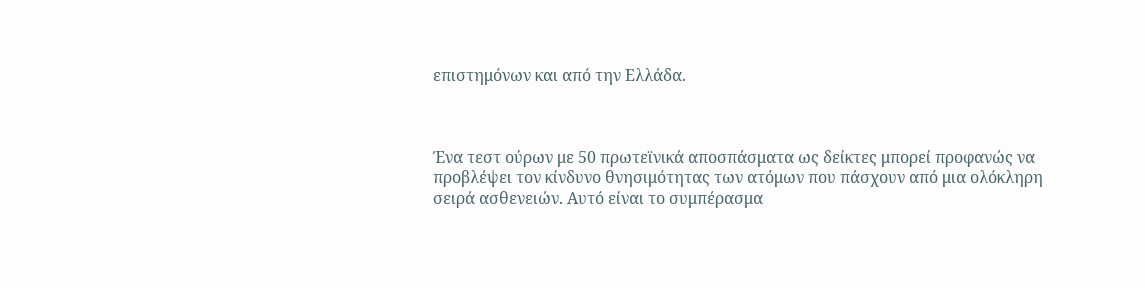επιστημόνων και από την Ελλάδα.



Ένα τεστ ούρων με 50 πρωτεϊνικά αποσπάσματα ως δείκτες μπορεί προφανώς να προβλέψει τον κίνδυνο θνησιμότητας των ατόμων που πάσχουν από μια ολόκληρη σειρά ασθενειών. Αυτό είναι το συμπέρασμα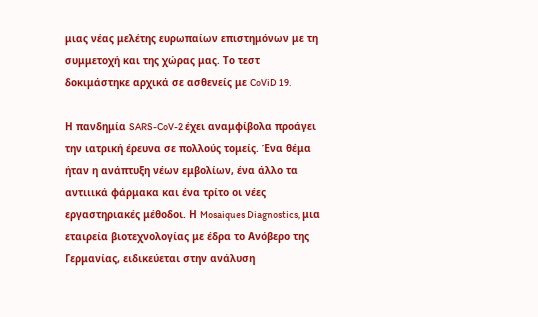μιας νέας μελέτης ευρωπαίων επιστημόνων με τη συμμετοχή και της χώρας μας. Το τεστ δοκιμάστηκε αρχικά σε ασθενείς με CoViD 19.

Η πανδημία SARS-CoV-2 έχει αναμφίβολα προάγει την ιατρική έρευνα σε πολλούς τομείς. Ένα θέμα ήταν η ανάπτυξη νέων εμβολίων, ένα άλλο τα αντιιικά φάρμακα και ένα τρίτο οι νέες εργαστηριακές μέθοδοι. Η Mosaiques Diagnostics, μια εταιρεία βιοτεχνολογίας με έδρα το Ανόβερο της Γερμανίας, ειδικεύεται στην ανάλυση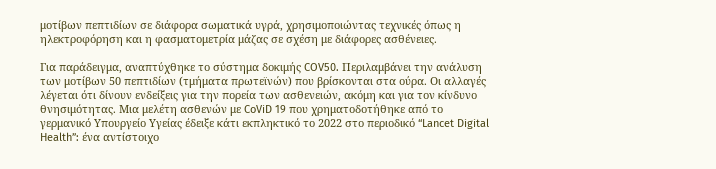μοτίβων πεπτιδίων σε διάφορα σωματικά υγρά, χρησιμοποιώντας τεχνικές όπως η ηλεκτροφόρηση και η φασματομετρία μάζας σε σχέση με διάφορες ασθένειες.

Για παράδειγμα, αναπτύχθηκε το σύστημα δοκιμής COV50. Περιλαμβάνει την ανάλυση των μοτίβων 50 πεπτιδίων (τμήματα πρωτεϊνών) που βρίσκονται στα ούρα. Οι αλλαγές λέγεται ότι δίνουν ενδείξεις για την πορεία των ασθενειών, ακόμη και για τον κίνδυνο θνησιμότητας. Μια μελέτη ασθενών με CoViD 19 που χρηματοδοτήθηκε από το γερμανικό Υπουργείο Υγείας έδειξε κάτι εκπληκτικό το 2022 στο περιοδικό “Lancet Digital Health”: ένα αντίστοιχο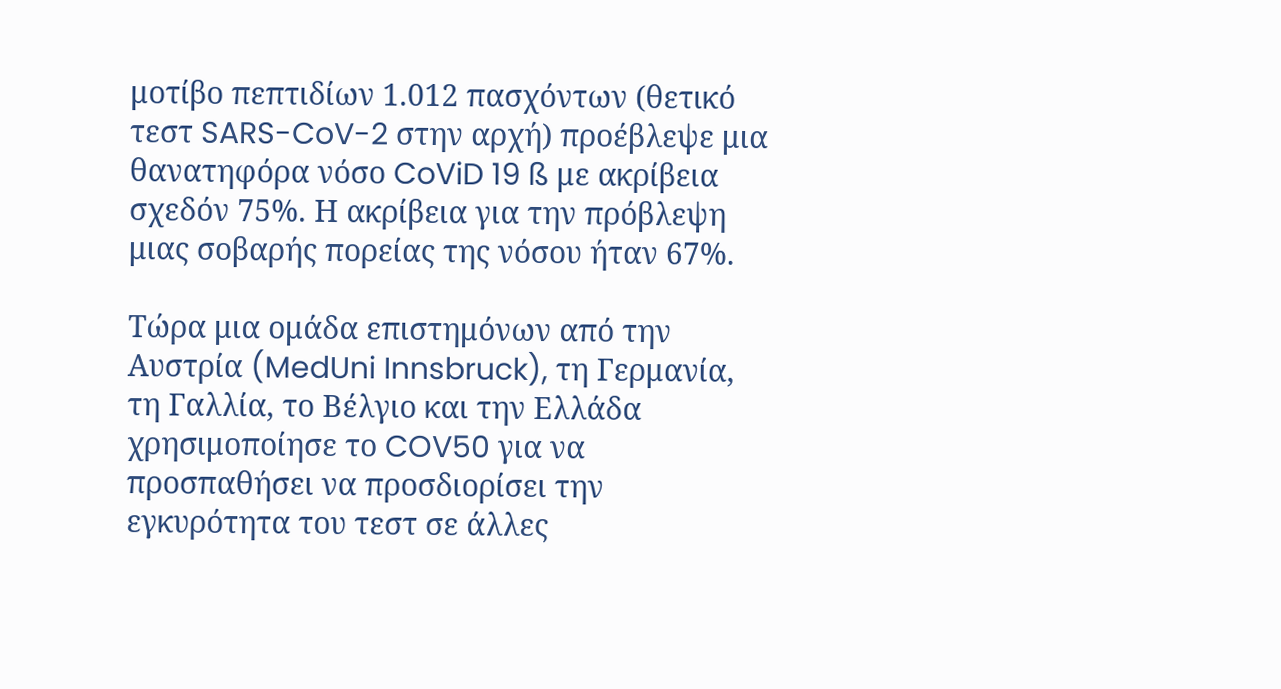μοτίβο πεπτιδίων 1.012 πασχόντων (θετικό τεστ SARS-CoV-2 στην αρχή) προέβλεψε μια θανατηφόρα νόσο CoViD 19 ß με ακρίβεια σχεδόν 75%. Η ακρίβεια για την πρόβλεψη μιας σοβαρής πορείας της νόσου ήταν 67%.

Τώρα μια ομάδα επιστημόνων από την Αυστρία (MedUni Innsbruck), τη Γερμανία, τη Γαλλία, το Βέλγιο και την Ελλάδα χρησιμοποίησε το COV50 για να προσπαθήσει να προσδιορίσει την εγκυρότητα του τεστ σε άλλες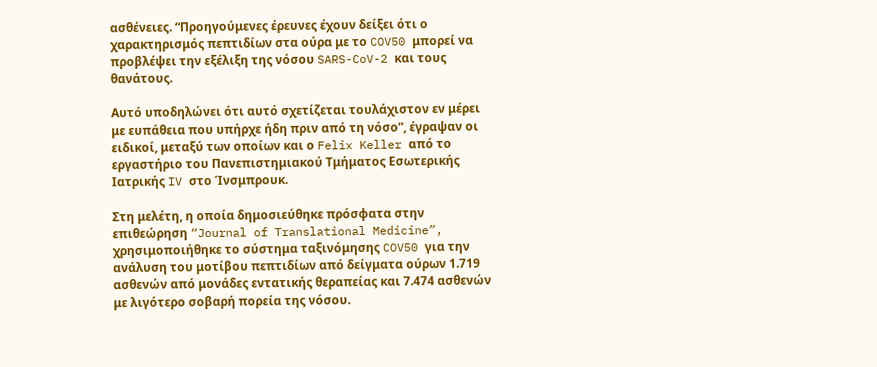ασθένειες. “Προηγούμενες έρευνες έχουν δείξει ότι ο χαρακτηρισμός πεπτιδίων στα ούρα με το COV50 μπορεί να προβλέψει την εξέλιξη της νόσου SARS-CoV-2 και τους θανάτους.

Αυτό υποδηλώνει ότι αυτό σχετίζεται τουλάχιστον εν μέρει με ευπάθεια που υπήρχε ήδη πριν από τη νόσο”, έγραψαν οι ειδικοί, μεταξύ των οποίων και ο Felix Keller από το εργαστήριο του Πανεπιστημιακού Τμήματος Εσωτερικής Ιατρικής IV στο Ίνσμπρουκ.

Στη μελέτη, η οποία δημοσιεύθηκε πρόσφατα στην επιθεώρηση “Journal of Translational Medicine”, χρησιμοποιήθηκε το σύστημα ταξινόμησης COV50 για την ανάλυση του μοτίβου πεπτιδίων από δείγματα ούρων 1.719 ασθενών από μονάδες εντατικής θεραπείας και 7.474 ασθενών με λιγότερο σοβαρή πορεία της νόσου.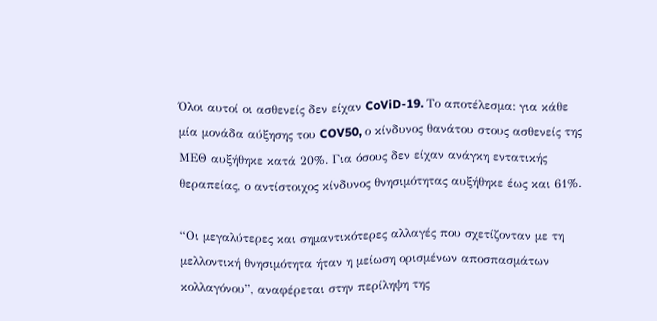Όλοι αυτοί οι ασθενείς δεν είχαν CoViD-19. Το αποτέλεσμα: για κάθε μία μονάδα αύξησης του COV50, ο κίνδυνος θανάτου στους ασθενείς της ΜΕΘ αυξήθηκε κατά 20%. Για όσους δεν είχαν ανάγκη εντατικής θεραπείας, ο αντίστοιχος κίνδυνος θνησιμότητας αυξήθηκε έως και 61%.

“Οι μεγαλύτερες και σημαντικότερες αλλαγές που σχετίζονταν με τη μελλοντική θνησιμότητα ήταν η μείωση ορισμένων αποσπασμάτων κολλαγόνου”, αναφέρεται στην περίληψη της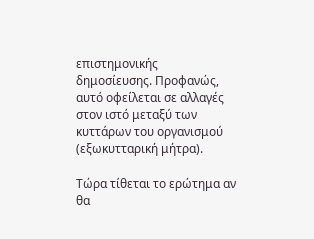επιστημονικής δημοσίευσης. Προφανώς, αυτό οφείλεται σε αλλαγές στον ιστό μεταξύ των κυττάρων του οργανισμού (εξωκυτταρική μήτρα).

Τώρα τίθεται το ερώτημα αν θα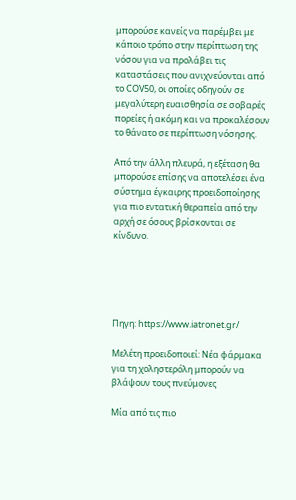μπορούσε κανείς να παρέμβει με κάποιο τρόπο στην περίπτωση της νόσου για να προλάβει τις καταστάσεις που ανιχνεύονται από το COV50, οι οποίες οδηγούν σε μεγαλύτερη ευαισθησία σε σοβαρές πορείες ή ακόμη και να προκαλέσουν το θάνατο σε περίπτωση νόσησης.

Από την άλλη πλευρά, η εξέταση θα μπορούσε επίσης να αποτελέσει ένα σύστημα έγκαιρης προειδοποίησης για πιο εντατική θεραπεία από την αρχή σε όσους βρίσκονται σε κίνδυνο.





Πηγη: https://www.iatronet.gr/

Μελέτη προειδοποιεί: Νέα φάρμακα για τη χοληστερόλη μπορούν να βλάψουν τους πνεύμονες

Μία από τις πιο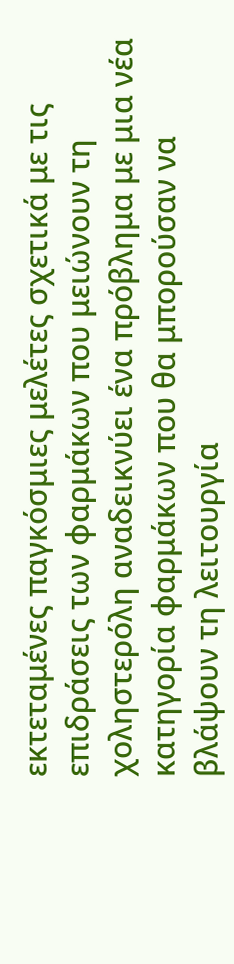εκτεταμένες παγκόσμιες μελέτες σχετικά με τις επιδράσεις των φαρμάκων που μειώνουν τη χοληστερόλη αναδεικνύει ένα πρόβλημα με μια νέα κατηγορία φαρμάκων που θα μπορούσαν να βλάψουν τη λειτουργία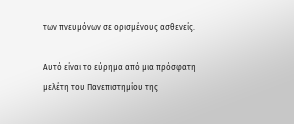των πνευμόνων σε ορισμένους ασθενείς.

Αυτό είναι το εύρημα από μια πρόσφατη μελέτη του Πανεπιστημίου της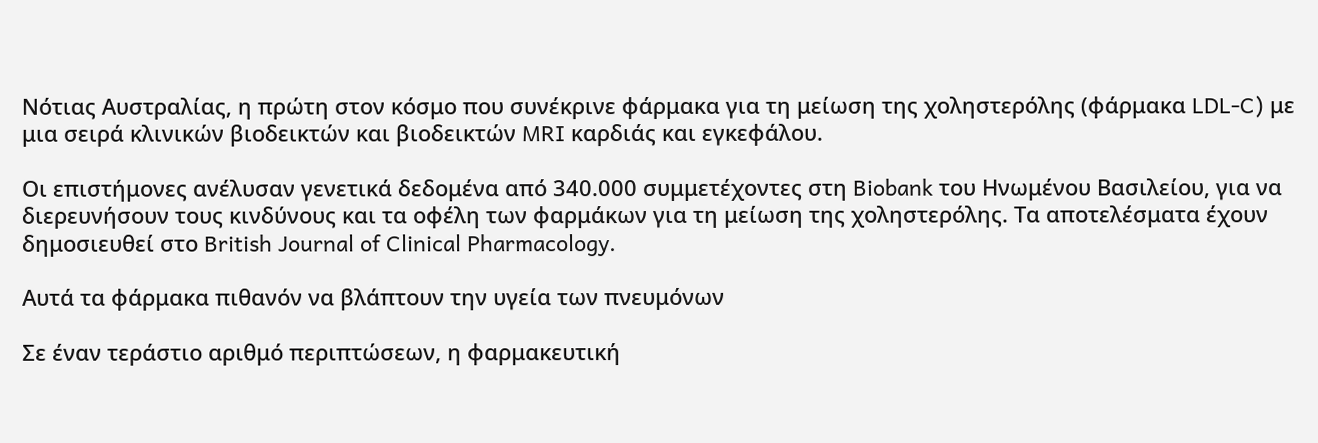Νότιας Αυστραλίας, η πρώτη στον κόσμο που συνέκρινε φάρμακα για τη μείωση της χοληστερόλης (φάρμακα LDL-C) με μια σειρά κλινικών βιοδεικτών και βιοδεικτών MRI καρδιάς και εγκεφάλου.

Οι επιστήμονες ανέλυσαν γενετικά δεδομένα από 340.000 συμμετέχοντες στη Biobank του Ηνωμένου Βασιλείου, για να διερευνήσουν τους κινδύνους και τα οφέλη των φαρμάκων για τη μείωση της χοληστερόλης. Τα αποτελέσματα έχουν δημοσιευθεί στο British Journal of Clinical Pharmacology.

Αυτά τα φάρμακα πιθανόν να βλάπτουν την υγεία των πνευμόνων

Σε έναν τεράστιο αριθμό περιπτώσεων, η φαρμακευτική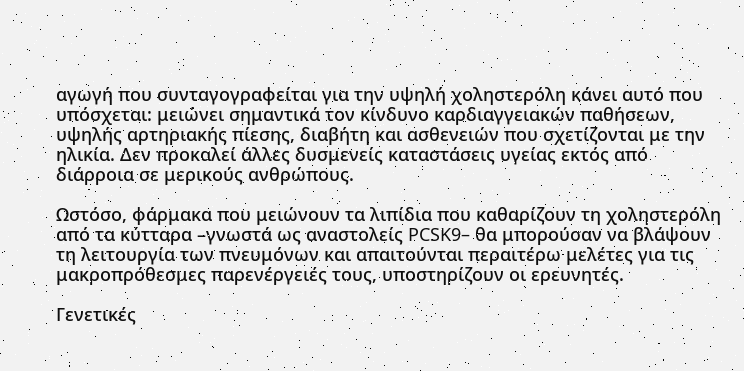αγωγή που συνταγογραφείται για την υψηλή χοληστερόλη κάνει αυτό που υπόσχεται: μειώνει σημαντικά τον κίνδυνο καρδιαγγειακών παθήσεων, υψηλής αρτηριακής πίεσης, διαβήτη και ασθενειών που σχετίζονται με την ηλικία. Δεν προκαλεί άλλες δυσμενείς καταστάσεις υγείας εκτός από διάρροια σε μερικούς ανθρώπους.

Ωστόσο, φάρμακα που μειώνουν τα λιπίδια που καθαρίζουν τη χοληστερόλη από τα κύτταρα –γνωστά ως αναστολείς PCSK9– θα μπορούσαν να βλάψουν τη λειτουργία των πνευμόνων και απαιτούνται περαιτέρω μελέτες για τις μακροπρόθεσμες παρενέργειές τους, υποστηρίζουν οι ερευνητές.

Γενετικές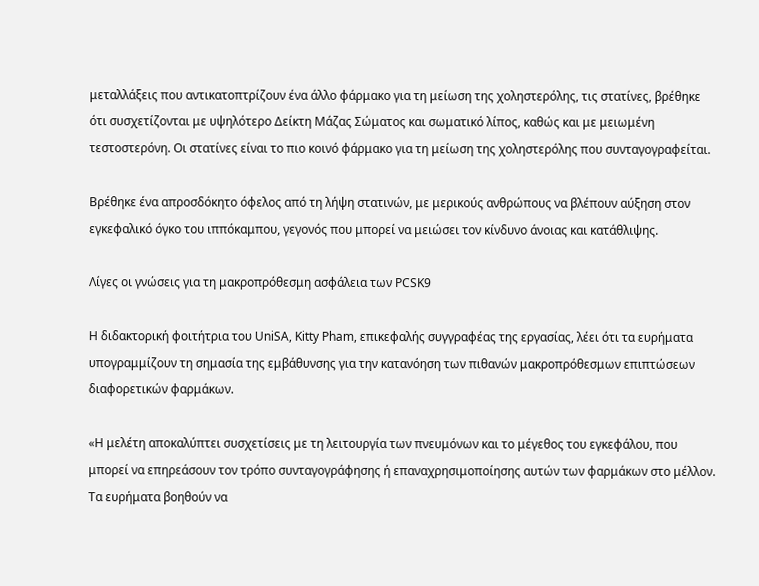μεταλλάξεις που αντικατοπτρίζουν ένα άλλο φάρμακο για τη μείωση της χοληστερόλης, τις στατίνες, βρέθηκε ότι συσχετίζονται με υψηλότερο Δείκτη Μάζας Σώματος και σωματικό λίπος, καθώς και με μειωμένη τεστοστερόνη. Οι στατίνες είναι το πιο κοινό φάρμακο για τη μείωση της χοληστερόλης που συνταγογραφείται.

Βρέθηκε ένα απροσδόκητο όφελος από τη λήψη στατινών, με μερικούς ανθρώπους να βλέπουν αύξηση στον εγκεφαλικό όγκο του ιππόκαμπου, γεγονός που μπορεί να μειώσει τον κίνδυνο άνοιας και κατάθλιψης.

Λίγες οι γνώσεις για τη μακροπρόθεσμη ασφάλεια των PCSK9

Η διδακτορική φοιτήτρια του UniSA, Kitty Pham, επικεφαλής συγγραφέας της εργασίας, λέει ότι τα ευρήματα υπογραμμίζουν τη σημασία της εμβάθυνσης για την κατανόηση των πιθανών μακροπρόθεσμων επιπτώσεων διαφορετικών φαρμάκων.

«Η μελέτη αποκαλύπτει συσχετίσεις με τη λειτουργία των πνευμόνων και το μέγεθος του εγκεφάλου, που μπορεί να επηρεάσουν τον τρόπο συνταγογράφησης ή επαναχρησιμοποίησης αυτών των φαρμάκων στο μέλλον. Τα ευρήματα βοηθούν να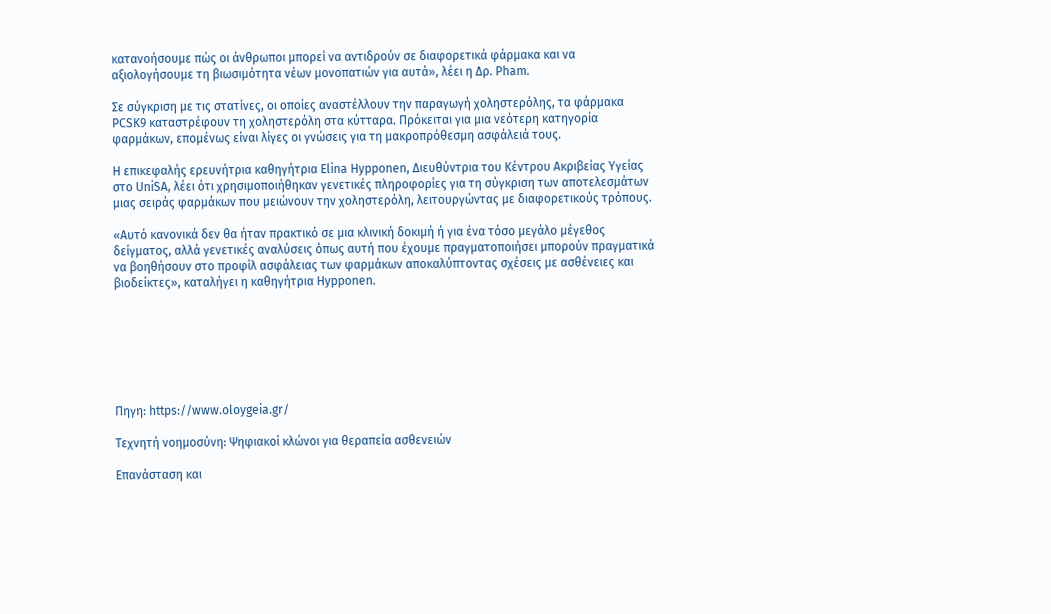κατανοήσουμε πώς οι άνθρωποι μπορεί να αντιδρούν σε διαφορετικά φάρμακα και να αξιολογήσουμε τη βιωσιμότητα νέων μονοπατιών για αυτά», λέει η Δρ. Pham.

Σε σύγκριση με τις στατίνες, οι οποίες αναστέλλουν την παραγωγή χοληστερόλης, τα φάρμακα PCSK9 καταστρέφουν τη χοληστερόλη στα κύτταρα. Πρόκειται για μια νεότερη κατηγορία φαρμάκων, επομένως είναι λίγες οι γνώσεις για τη μακροπρόθεσμη ασφάλειά τους.

Η επικεφαλής ερευνήτρια καθηγήτρια Elina Hypponen, Διευθύντρια του Κέντρου Ακριβείας Υγείας στο UniSA, λέει ότι χρησιμοποιήθηκαν γενετικές πληροφορίες για τη σύγκριση των αποτελεσμάτων μιας σειράς φαρμάκων που μειώνουν την χοληστερόλη, λειτουργώντας με διαφορετικούς τρόπους.

«Αυτό κανονικά δεν θα ήταν πρακτικό σε μια κλινική δοκιμή ή για ένα τόσο μεγάλο μέγεθος δείγματος, αλλά γενετικές αναλύσεις όπως αυτή που έχουμε πραγματοποιήσει μπορούν πραγματικά να βοηθήσουν στο προφίλ ασφάλειας των φαρμάκων αποκαλύπτοντας σχέσεις με ασθένειες και βιοδείκτες», καταλήγει η καθηγήτρια Hypponen.







Πηγη: https://www.oloygeia.gr/

Τεχνητή νοημοσύνη: Ψηφιακοί κλώνοι για θεραπεία ασθενειών

Επανάσταση και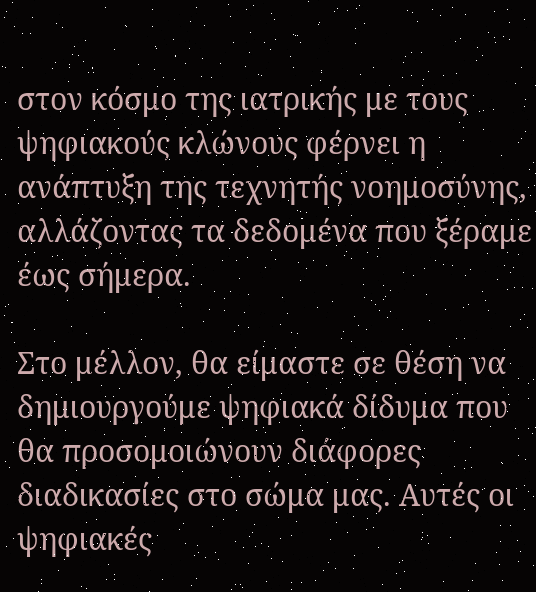στον κόσμο της ιατρικής με τους ψηφιακούς κλώνους φέρνει η ανάπτυξη της τεχνητής νοημοσύνης, αλλάζοντας τα δεδομένα που ξέραμε έως σήμερα.

Στο μέλλον, θα είμαστε σε θέση να δημιουργούμε ψηφιακά δίδυμα που θα προσομοιώνουν διάφορες διαδικασίες στο σώμα μας. Αυτές οι ψηφιακές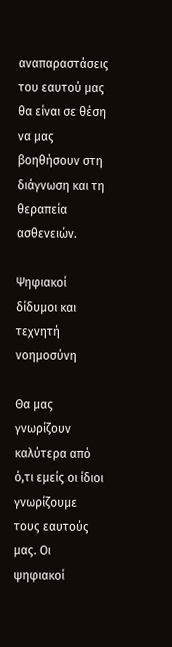αναπαραστάσεις του εαυτού μας θα είναι σε θέση να μας βοηθήσουν στη διάγνωση και τη θεραπεία ασθενειών.

Ψηφιακοί δίδυμοι και τεχνητή νοημοσύνη

Θα μας γνωρίζουν καλύτερα από ό,τι εμείς οι ίδιοι γνωρίζουμε τους εαυτούς μας. Οι ψηφιακοί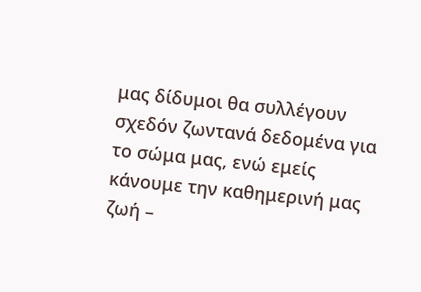μας δίδυμοι θα συλλέγουν σχεδόν ζωντανά δεδομένα για το σώμα μας, ενώ εμείς κάνουμε την καθημερινή μας ζωή –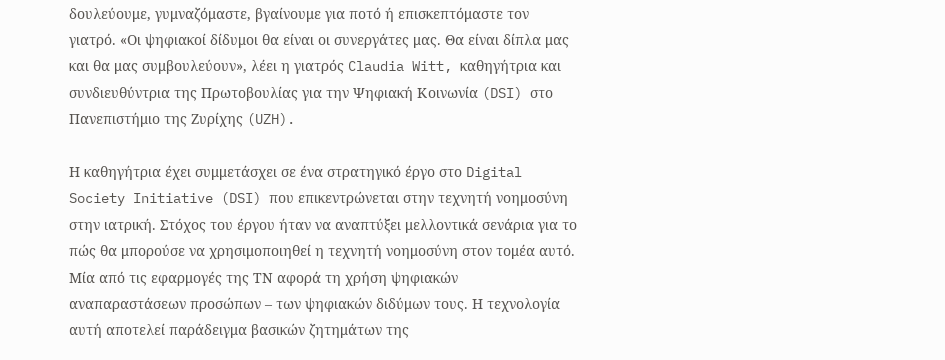δουλεύουμε, γυμναζόμαστε, βγαίνουμε για ποτό ή επισκεπτόμαστε τον γιατρό. «Οι ψηφιακοί δίδυμοι θα είναι οι συνεργάτες μας. Θα είναι δίπλα μας και θα μας συμβουλεύουν», λέει η γιατρός Claudia Witt, καθηγήτρια και συνδιευθύντρια της Πρωτοβουλίας για την Ψηφιακή Κοινωνία (DSI) στο Πανεπιστήμιο της Ζυρίχης (UZH).

Η καθηγήτρια έχει συμμετάσχει σε ένα στρατηγικό έργο στο Digital Society Initiative (DSI) που επικεντρώνεται στην τεχνητή νοημοσύνη στην ιατρική. Στόχος του έργου ήταν να αναπτύξει μελλοντικά σενάρια για το πώς θα μπορούσε να χρησιμοποιηθεί η τεχνητή νοημοσύνη στον τομέα αυτό. Μία από τις εφαρμογές της ΤΝ αφορά τη χρήση ψηφιακών αναπαραστάσεων προσώπων – των ψηφιακών διδύμων τους. Η τεχνολογία αυτή αποτελεί παράδειγμα βασικών ζητημάτων της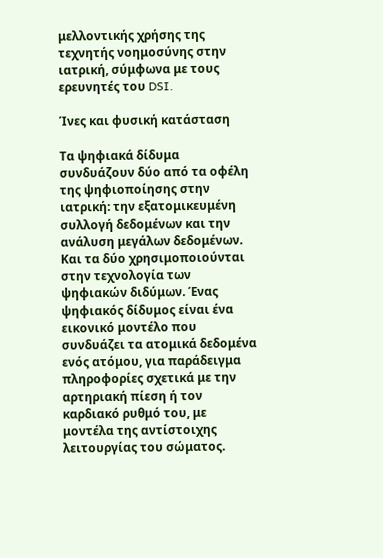μελλοντικής χρήσης της τεχνητής νοημοσύνης στην ιατρική, σύμφωνα με τους ερευνητές του DSI.

Ίνες και φυσική κατάσταση

Τα ψηφιακά δίδυμα συνδυάζουν δύο από τα οφέλη της ψηφιοποίησης στην ιατρική: την εξατομικευμένη συλλογή δεδομένων και την ανάλυση μεγάλων δεδομένων. Και τα δύο χρησιμοποιούνται στην τεχνολογία των ψηφιακών διδύμων. Ένας ψηφιακός δίδυμος είναι ένα εικονικό μοντέλο που συνδυάζει τα ατομικά δεδομένα ενός ατόμου, για παράδειγμα πληροφορίες σχετικά με την αρτηριακή πίεση ή τον καρδιακό ρυθμό του, με μοντέλα της αντίστοιχης λειτουργίας του σώματος.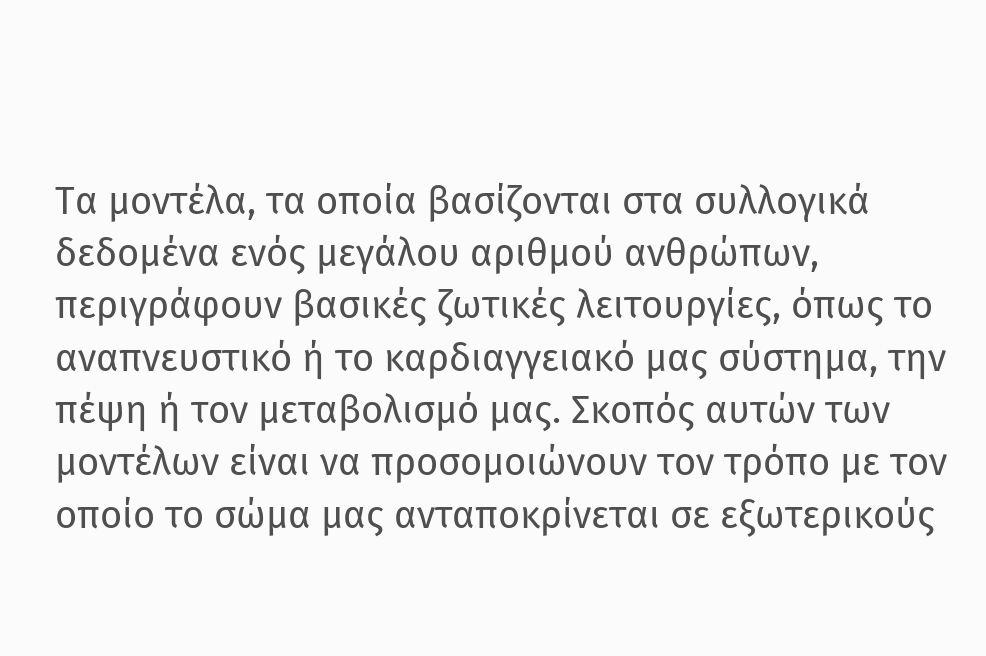Τα μοντέλα, τα οποία βασίζονται στα συλλογικά δεδομένα ενός μεγάλου αριθμού ανθρώπων, περιγράφουν βασικές ζωτικές λειτουργίες, όπως το αναπνευστικό ή το καρδιαγγειακό μας σύστημα, την πέψη ή τον μεταβολισμό μας. Σκοπός αυτών των μοντέλων είναι να προσομοιώνουν τον τρόπο με τον οποίο το σώμα μας ανταποκρίνεται σε εξωτερικούς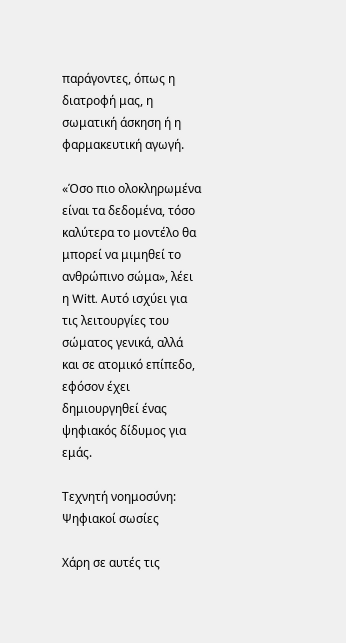παράγοντες, όπως η διατροφή μας, η σωματική άσκηση ή η φαρμακευτική αγωγή.

«Όσο πιο ολοκληρωμένα είναι τα δεδομένα, τόσο καλύτερα το μοντέλο θα μπορεί να μιμηθεί το ανθρώπινο σώμα», λέει η Witt. Αυτό ισχύει για τις λειτουργίες του σώματος γενικά, αλλά και σε ατομικό επίπεδο, εφόσον έχει δημιουργηθεί ένας ψηφιακός δίδυμος για εμάς.

Τεχνητή νοημοσύνη: Ψηφιακοί σωσίες

Χάρη σε αυτές τις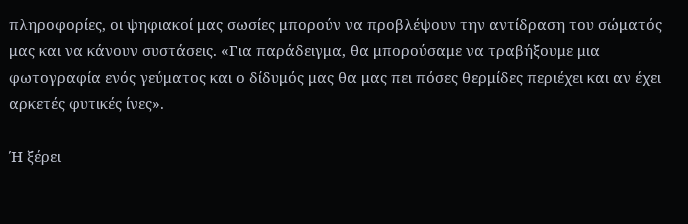πληροφορίες, οι ψηφιακοί μας σωσίες μπορούν να προβλέψουν την αντίδραση του σώματός μας και να κάνουν συστάσεις. «Για παράδειγμα, θα μπορούσαμε να τραβήξουμε μια φωτογραφία ενός γεύματος και ο δίδυμός μας θα μας πει πόσες θερμίδες περιέχει και αν έχει αρκετές φυτικές ίνες».

Ή ξέρει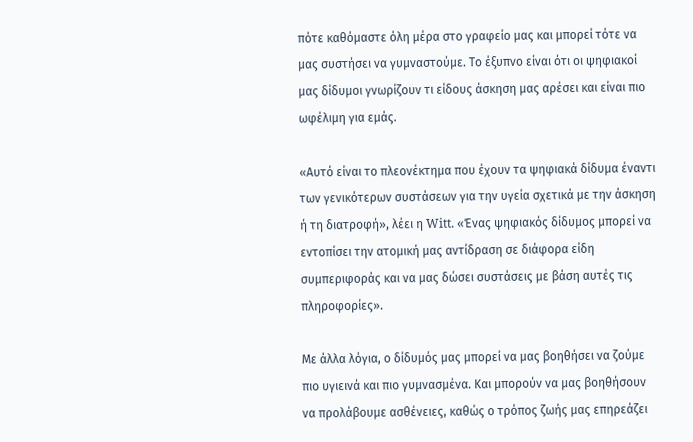πότε καθόμαστε όλη μέρα στο γραφείο μας και μπορεί τότε να μας συστήσει να γυμναστούμε. Το έξυπνο είναι ότι οι ψηφιακοί μας δίδυμοι γνωρίζουν τι είδους άσκηση μας αρέσει και είναι πιο ωφέλιμη για εμάς.

«Αυτό είναι το πλεονέκτημα που έχουν τα ψηφιακά δίδυμα έναντι των γενικότερων συστάσεων για την υγεία σχετικά με την άσκηση ή τη διατροφή», λέει η Witt. «Ένας ψηφιακός δίδυμος μπορεί να εντοπίσει την ατομική μας αντίδραση σε διάφορα είδη συμπεριφοράς και να μας δώσει συστάσεις με βάση αυτές τις πληροφορίες».

Με άλλα λόγια, ο δίδυμός μας μπορεί να μας βοηθήσει να ζούμε πιο υγιεινά και πιο γυμνασμένα. Και μπορούν να μας βοηθήσουν να προλάβουμε ασθένειες, καθώς ο τρόπος ζωής μας επηρεάζει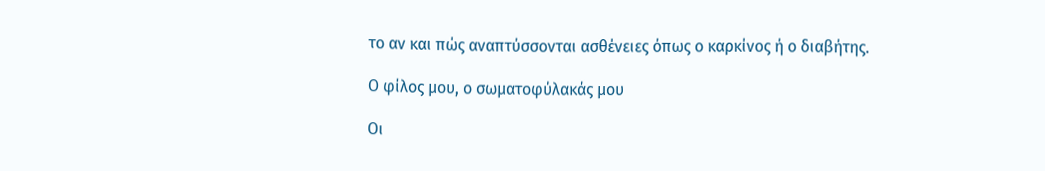το αν και πώς αναπτύσσονται ασθένειες όπως ο καρκίνος ή ο διαβήτης.

Ο φίλος μου, ο σωματοφύλακάς μου

Οι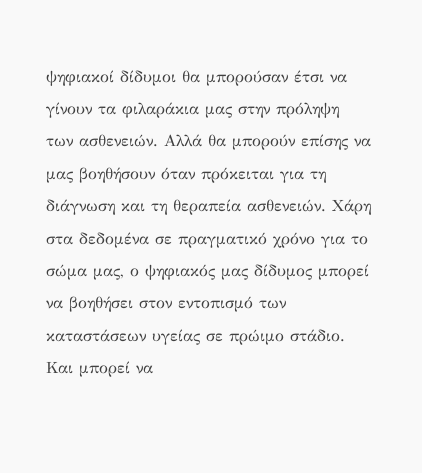ψηφιακοί δίδυμοι θα μπορούσαν έτσι να γίνουν τα φιλαράκια μας στην πρόληψη των ασθενειών. Αλλά θα μπορούν επίσης να μας βοηθήσουν όταν πρόκειται για τη διάγνωση και τη θεραπεία ασθενειών. Χάρη στα δεδομένα σε πραγματικό χρόνο για το σώμα μας, ο ψηφιακός μας δίδυμος μπορεί να βοηθήσει στον εντοπισμό των καταστάσεων υγείας σε πρώιμο στάδιο. Και μπορεί να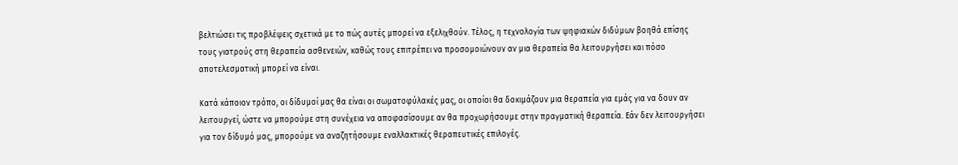βελτιώσει τις προβλέψεις σχετικά με το πώς αυτές μπορεί να εξελιχθούν. Τέλος, η τεχνολογία των ψηφιακών διδύμων βοηθά επίσης τους γιατρούς στη θεραπεία ασθενειών, καθώς τους επιτρέπει να προσομοιώνουν αν μια θεραπεία θα λειτουργήσει και πόσο αποτελεσματική μπορεί να είναι.

Κατά κάποιον τρόπο, οι δίδυμοί μας θα είναι οι σωματοφύλακές μας, οι οποίοι θα δοκιμάζουν μια θεραπεία για εμάς για να δουν αν λειτουργεί, ώστε να μπορούμε στη συνέχεια να αποφασίσουμε αν θα προχωρήσουμε στην πραγματική θεραπεία. Εάν δεν λειτουργήσει για τον δίδυμό μας, μπορούμε να αναζητήσουμε εναλλακτικές θεραπευτικές επιλογές.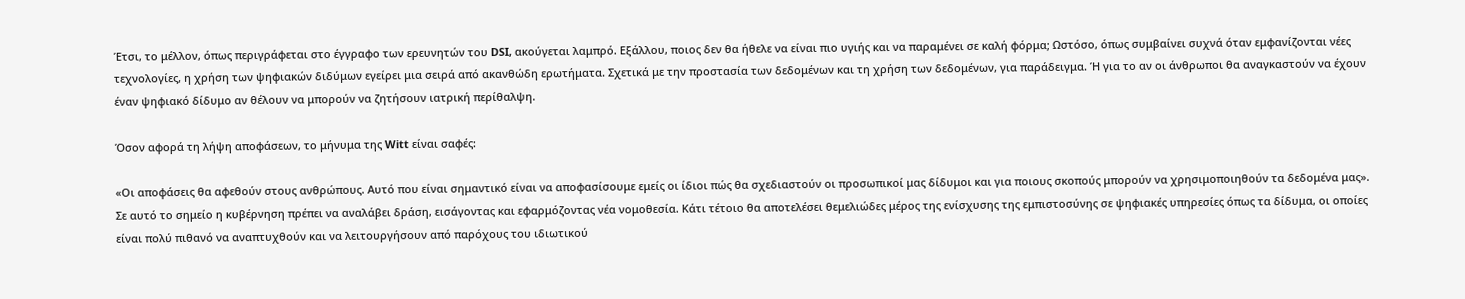Έτσι, το μέλλον, όπως περιγράφεται στο έγγραφο των ερευνητών του DSI, ακούγεται λαμπρό. Εξάλλου, ποιος δεν θα ήθελε να είναι πιο υγιής και να παραμένει σε καλή φόρμα; Ωστόσο, όπως συμβαίνει συχνά όταν εμφανίζονται νέες τεχνολογίες, η χρήση των ψηφιακών διδύμων εγείρει μια σειρά από ακανθώδη ερωτήματα. Σχετικά με την προστασία των δεδομένων και τη χρήση των δεδομένων, για παράδειγμα. Ή για το αν οι άνθρωποι θα αναγκαστούν να έχουν έναν ψηφιακό δίδυμο αν θέλουν να μπορούν να ζητήσουν ιατρική περίθαλψη.

Όσον αφορά τη λήψη αποφάσεων, το μήνυμα της Witt είναι σαφές:

«Οι αποφάσεις θα αφεθούν στους ανθρώπους. Αυτό που είναι σημαντικό είναι να αποφασίσουμε εμείς οι ίδιοι πώς θα σχεδιαστούν οι προσωπικοί μας δίδυμοι και για ποιους σκοπούς μπορούν να χρησιμοποιηθούν τα δεδομένα μας». Σε αυτό το σημείο η κυβέρνηση πρέπει να αναλάβει δράση, εισάγοντας και εφαρμόζοντας νέα νομοθεσία. Κάτι τέτοιο θα αποτελέσει θεμελιώδες μέρος της ενίσχυσης της εμπιστοσύνης σε ψηφιακές υπηρεσίες όπως τα δίδυμα, οι οποίες είναι πολύ πιθανό να αναπτυχθούν και να λειτουργήσουν από παρόχους του ιδιωτικού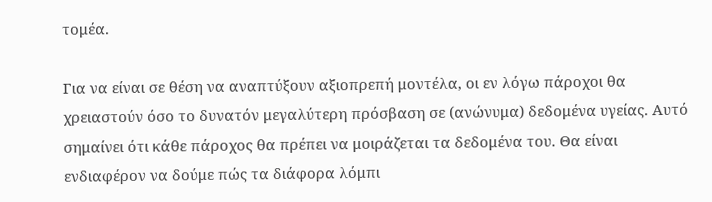τομέα.

Για να είναι σε θέση να αναπτύξουν αξιοπρεπή μοντέλα, οι εν λόγω πάροχοι θα χρειαστούν όσο το δυνατόν μεγαλύτερη πρόσβαση σε (ανώνυμα) δεδομένα υγείας. Αυτό σημαίνει ότι κάθε πάροχος θα πρέπει να μοιράζεται τα δεδομένα του. Θα είναι ενδιαφέρον να δούμε πώς τα διάφορα λόμπι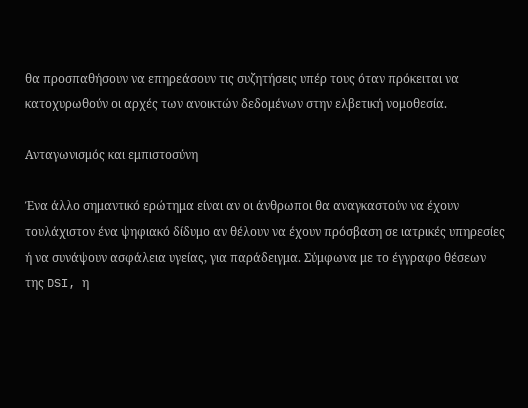θα προσπαθήσουν να επηρεάσουν τις συζητήσεις υπέρ τους όταν πρόκειται να κατοχυρωθούν οι αρχές των ανοικτών δεδομένων στην ελβετική νομοθεσία.

Ανταγωνισμός και εμπιστοσύνη

Ένα άλλο σημαντικό ερώτημα είναι αν οι άνθρωποι θα αναγκαστούν να έχουν τουλάχιστον ένα ψηφιακό δίδυμο αν θέλουν να έχουν πρόσβαση σε ιατρικές υπηρεσίες ή να συνάψουν ασφάλεια υγείας, για παράδειγμα. Σύμφωνα με το έγγραφο θέσεων της DSI, η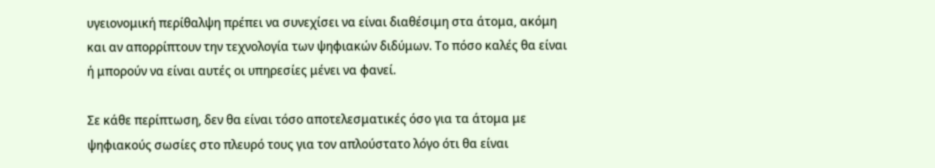υγειονομική περίθαλψη πρέπει να συνεχίσει να είναι διαθέσιμη στα άτομα, ακόμη και αν απορρίπτουν την τεχνολογία των ψηφιακών διδύμων. Το πόσο καλές θα είναι ή μπορούν να είναι αυτές οι υπηρεσίες μένει να φανεί.

Σε κάθε περίπτωση, δεν θα είναι τόσο αποτελεσματικές όσο για τα άτομα με ψηφιακούς σωσίες στο πλευρό τους για τον απλούστατο λόγο ότι θα είναι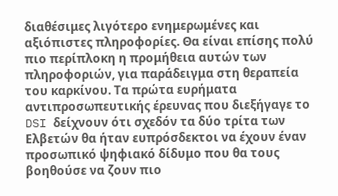διαθέσιμες λιγότερο ενημερωμένες και αξιόπιστες πληροφορίες. Θα είναι επίσης πολύ πιο περίπλοκη η προμήθεια αυτών των πληροφοριών, για παράδειγμα στη θεραπεία του καρκίνου. Τα πρώτα ευρήματα αντιπροσωπευτικής έρευνας που διεξήγαγε το DSI δείχνουν ότι σχεδόν τα δύο τρίτα των Ελβετών θα ήταν ευπρόσδεκτοι να έχουν έναν προσωπικό ψηφιακό δίδυμο που θα τους βοηθούσε να ζουν πιο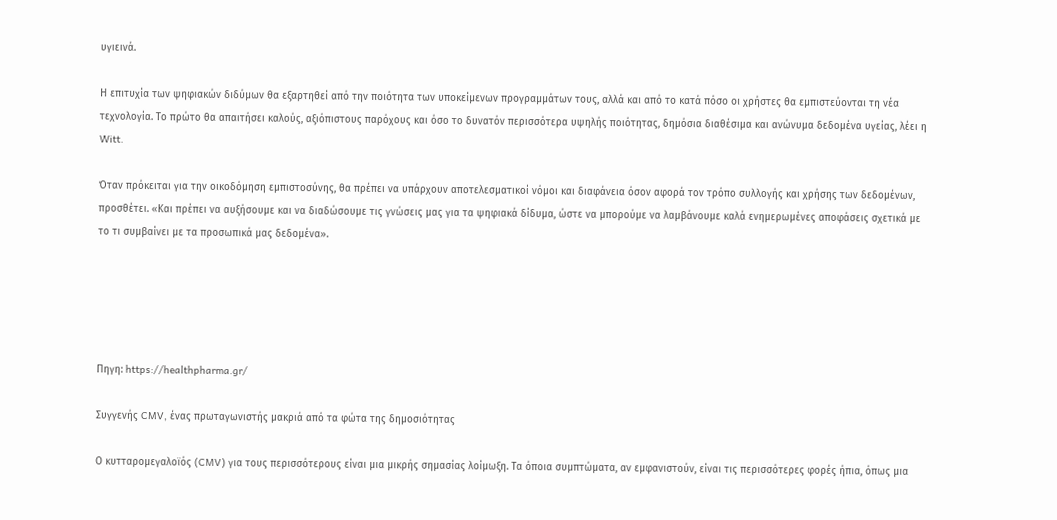υγιεινά.

Η επιτυχία των ψηφιακών διδύμων θα εξαρτηθεί από την ποιότητα των υποκείμενων προγραμμάτων τους, αλλά και από το κατά πόσο οι χρήστες θα εμπιστεύονται τη νέα τεχνολογία. Το πρώτο θα απαιτήσει καλούς, αξιόπιστους παρόχους και όσο το δυνατόν περισσότερα υψηλής ποιότητας, δημόσια διαθέσιμα και ανώνυμα δεδομένα υγείας, λέει η Witt.

Όταν πρόκειται για την οικοδόμηση εμπιστοσύνης, θα πρέπει να υπάρχουν αποτελεσματικοί νόμοι και διαφάνεια όσον αφορά τον τρόπο συλλογής και χρήσης των δεδομένων, προσθέτει. «Και πρέπει να αυξήσουμε και να διαδώσουμε τις γνώσεις μας για τα ψηφιακά δίδυμα, ώστε να μπορούμε να λαμβάνουμε καλά ενημερωμένες αποφάσεις σχετικά με το τι συμβαίνει με τα προσωπικά μας δεδομένα».





Πηγη: https://healthpharma.gr/

Συγγενής CMV, ένας πρωταγωνιστής μακριά από τα φώτα της δημοσιότητας

Ο κυτταρομεγαλοϊός (CMV) για τους περισσότερους είναι μια μικρής σημασίας λοίμωξη. Τα όποια συμπτώματα, αν εμφανιστούν, είναι τις περισσότερες φορές ήπια, όπως μια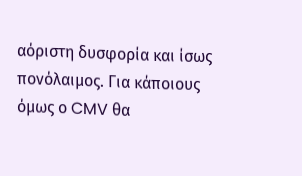αόριστη δυσφορία και ίσως πονόλαιμος. Για κάποιους όμως ο CMV θα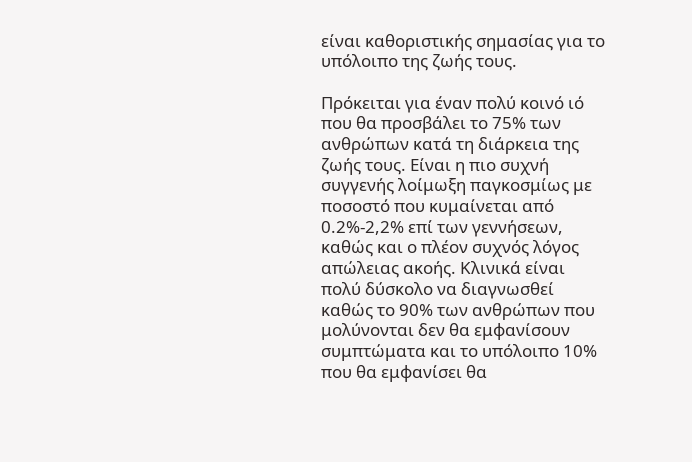είναι καθοριστικής σημασίας για το υπόλοιπο της ζωής τους.

Πρόκειται για έναν πολύ κοινό ιό που θα προσβάλει το 75% των ανθρώπων κατά τη διάρκεια της ζωής τους. Είναι η πιο συχνή συγγενής λοίμωξη παγκοσμίως με ποσοστό που κυμαίνεται από 0.2%-2,2% επί των γεννήσεων, καθώς και ο πλέον συχνός λόγος απώλειας ακοής. Κλινικά είναι πολύ δύσκολο να διαγνωσθεί καθώς το 90% των ανθρώπων που μολύνονται δεν θα εμφανίσουν συμπτώματα και το υπόλοιπο 10% που θα εμφανίσει θα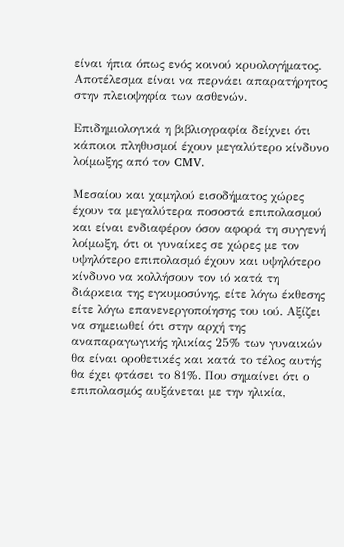είναι ήπια όπως ενός κοινού κρυολογήματος. Αποτέλεσμα είναι να περνάει απαρατήρητος στην πλειοψηφία των ασθενών.

Επιδημιολογικά η βιβλιογραφία δείχνει ότι κάποιοι πληθυσμοί έχουν μεγαλύτερο κίνδυνο λοίμωξης από τον CMV.

Μεσαίου και χαμηλού εισοδήματος χώρες έχουν τα μεγαλύτερα ποσοστά επιπολασμού και είναι ενδιαφέρον όσον αφορά τη συγγενή λοίμωξη, ότι οι γυναίκες σε χώρες με τον υψηλότερο επιπολασμό έχουν και υψηλότερο κίνδυνο να κολλήσουν τον ιό κατά τη διάρκεια της εγκυμοσύνης, είτε λόγω έκθεσης είτε λόγω επανενεργοποίησης του ιού. Αξίζει να σημειωθεί ότι στην αρχή της αναπαραγωγικής ηλικίας 25% των γυναικών θα είναι οροθετικές και κατά το τέλος αυτής θα έχει φτάσει το 81%. Που σημαίνει ότι ο επιπολασμός αυξάνεται με την ηλικία,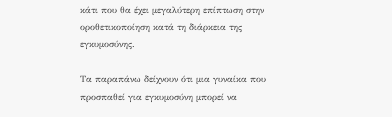κάτι που θα έχει μεγαλύτερη επίπτωση στην οροθετικοποίηση κατά τη διάρκεια της εγκυμοσύνης.

Τα παραπάνω δείχνουν ότι μια γυναίκα που προσπαθεί για εγκυμοσύνη μπορεί να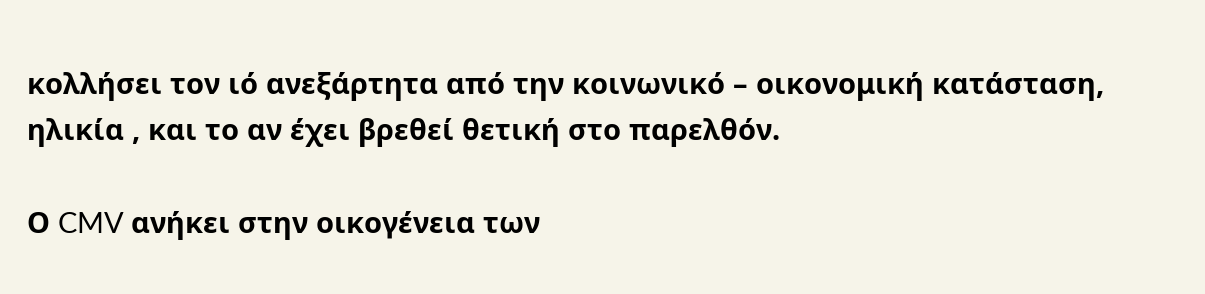κολλήσει τον ιό ανεξάρτητα από την κοινωνικό – οικονομική κατάσταση, ηλικία , και το αν έχει βρεθεί θετική στο παρελθόν.

Ο CMV ανήκει στην οικογένεια των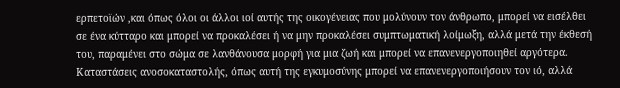ερπετοϊών ,και όπως όλοι οι άλλοι ιοί αυτής της οικογένειας που μολύνουν τον άνθρωπο, μπορεί να εισέλθει σε ένα κύτταρο και μπορεί να προκαλέσει ή να μην προκαλέσει συμπτωματική λοίμωξη, αλλά μετά την έκθεσή του, παραμένει στο σώμα σε λανθάνουσα μορφή για μια ζωή και μπορεί να επανενεργοποιηθεί αργότερα. Καταστάσεις ανοσοκαταστολής, όπως αυτή της εγκυμοσύνης μπορεί να επανενεργοποιήσουν τον ιό, αλλά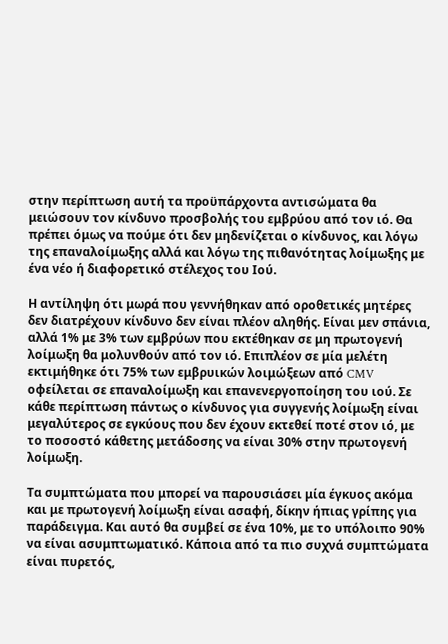στην περίπτωση αυτή τα προϋπάρχοντα αντισώματα θα μειώσουν τον κίνδυνο προσβολής του εμβρύου από τον ιό. Θα πρέπει όμως να πούμε ότι δεν μηδενίζεται ο κίνδυνος, και λόγω της επαναλοίμωξης αλλά και λόγω της πιθανότητας λοίμωξης με ένα νέο ή διαφορετικό στέλεχος του Ιού.

Η αντίληψη ότι μωρά που γεννήθηκαν από οροθετικές μητέρες δεν διατρέχουν κίνδυνο δεν είναι πλέον αληθής. Είναι μεν σπάνια, αλλά 1% με 3% των εμβρύων που εκτέθηκαν σε μη πρωτογενή λοίμωξη θα μολυνθούν από τον ιό. Επιπλέον σε μία μελέτη εκτιμήθηκε ότι 75% των εμβρυικών λοιμώξεων από CMV οφείλεται σε επαναλοίμωξη και επανενεργοποίηση του ιού. Σε κάθε περίπτωση πάντως ο κίνδυνος για συγγενής λοίμωξη είναι μεγαλύτερος σε εγκύους που δεν έχουν εκτεθεί ποτέ στον ιό, με το ποσοστό κάθετης μετάδοσης να είναι 30% στην πρωτογενή λοίμωξη.

Τα συμπτώματα που μπορεί να παρουσιάσει μία έγκυος ακόμα και με πρωτογενή λοίμωξη είναι ασαφή, δίκην ήπιας γρίπης για παράδειγμα. Και αυτό θα συμβεί σε ένα 10%, με το υπόλοιπο 90% να είναι ασυμπτωματικό. Κάποια από τα πιο συχνά συμπτώματα είναι πυρετός,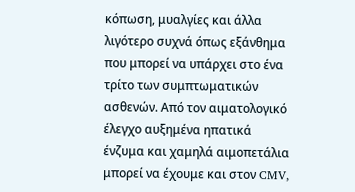κόπωση, μυαλγίες και άλλα λιγότερο συχνά όπως εξάνθημα που μπορεί να υπάρχει στo ένα τρίτο των συμπτωματικών ασθενών. Από τον αιματολογικό έλεγχο αυξημένα ηπατικά ένζυμα και χαμηλά αιμοπετάλια μπορεί να έχουμε και στον CMV,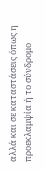αλλά και σε καταστάσεις όπως η προεκλαμψία ή το σύνδρομο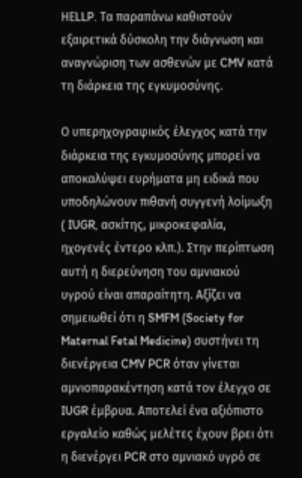ΗΕLLP. Τα παραπάνω καθιστούν εξαιρετικά δύσκολη την διάγνωση και αναγνώριση των ασθενών με CMV κατά τη διάρκεια της εγκυμοσύνης.

Ο υπερηχογραφικός έλεγχος κατά την διάρκεια της εγκυμοσύνης μπορεί να αποκαλύψει ευρήματα μη ειδικά που υποδηλώνουν πιθανή συγγενή λοίμωξη ( IUGR, ασκίτης, μικροκεφαλία, ηχογενές έντερο κλπ.). Στην περίπτωση αυτή η διερεύνηση του αμνιακού υγρού είναι απαραίτητη. Αξίζει να σημειωθεί ότι η SMFM (Society for Maternal Fetal Medicine) συστήνει τη διενέργεια CMV PCR όταν γίνεται αμνιοπαρακέντηση κατά τον έλεγχο σε IUGR έμβρυα. Αποτελεί ένα αξιόπιστο εργαλείο καθώς μελέτες έχουν βρει ότι η διενέργει PCR στο αμνιακό υγρό σε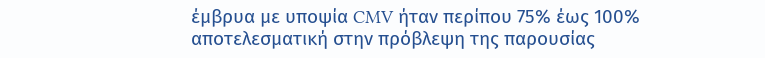έμβρυα με υποψία CMV ήταν περίπου 75% έως 100% αποτελεσματική στην πρόβλεψη της παρουσίας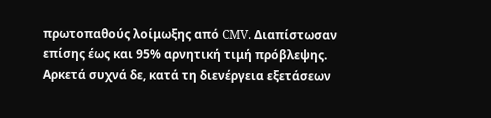πρωτοπαθούς λοίμωξης από CMV. Διαπίστωσαν επίσης έως και 95% αρνητική τιμή πρόβλεψης. Αρκετά συχνά δε, κατά τη διενέργεια εξετάσεων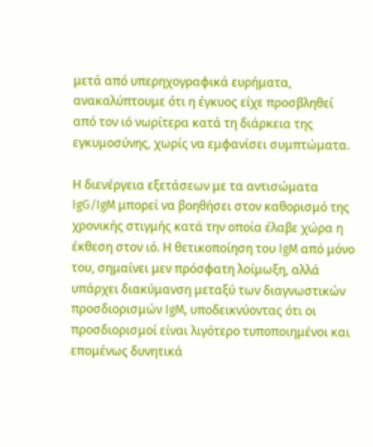μετά από υπερηχογραφικά ευρήματα, ανακαλύπτουμε ότι η έγκυος είχε προσβληθεί από τον ιό νωρίτερα κατά τη διάρκεια της εγκυμοσύνης, χωρίς να εμφανίσει συμπτώματα.

Η διενέργεια εξετάσεων με τα αντισώματα IgG/IgM μπορεί να βοηθήσει στον καθορισμό της χρονικής στιγμής κατά την οποία έλαβε χώρα η έκθεση στον ιό. Η θετικοποίηση του IgM από μόνο του, σημαίνει μεν πρόσφατη λοίμωξη, αλλά υπάρχει διακύμανση μεταξύ των διαγνωστικών προσδιορισμών IgM, υποδεικνύοντας ότι οι προσδιορισμοί είναι λιγότερο τυποποιημένοι και επομένως δυνητικά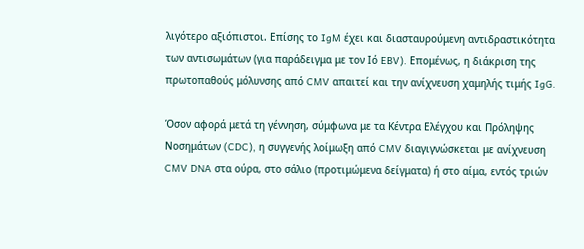λιγότερο αξιόπιστοι. Επίσης το IgM έχει και διασταυρούμενη αντιδραστικότητα των αντισωμάτων (για παράδειγμα με τον Ιό EBV). Επομένως, η διάκριση της πρωτοπαθούς μόλυνσης από CMV απαιτεί και την ανίχνευση χαμηλής τιμής IgG.

Όσον αφορά μετά τη γέννηση, σύμφωνα με τα Κέντρα Ελέγχου και Πρόληψης Νοσημάτων (CDC), η συγγενής λοίμωξη από CMV διαγιγνώσκεται με ανίχνευση CMV DNA στα ούρα, στο σάλιο (προτιμώμενα δείγματα) ή στο αίμα, εντός τριών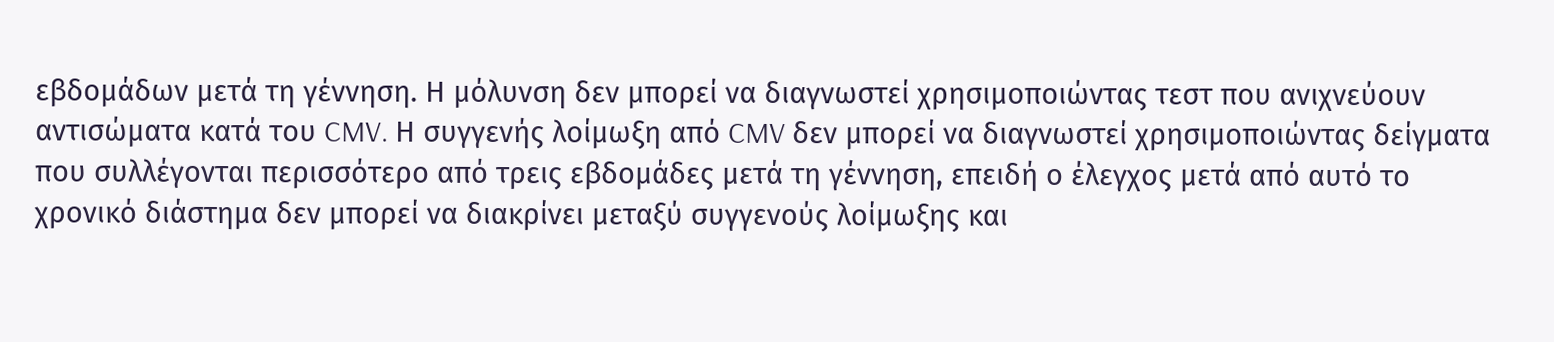εβδομάδων μετά τη γέννηση. Η μόλυνση δεν μπορεί να διαγνωστεί χρησιμοποιώντας τεστ που ανιχνεύουν αντισώματα κατά του CMV. Η συγγενής λοίμωξη από CMV δεν μπορεί να διαγνωστεί χρησιμοποιώντας δείγματα που συλλέγονται περισσότερο από τρεις εβδομάδες μετά τη γέννηση, επειδή ο έλεγχος μετά από αυτό το χρονικό διάστημα δεν μπορεί να διακρίνει μεταξύ συγγενούς λοίμωξης και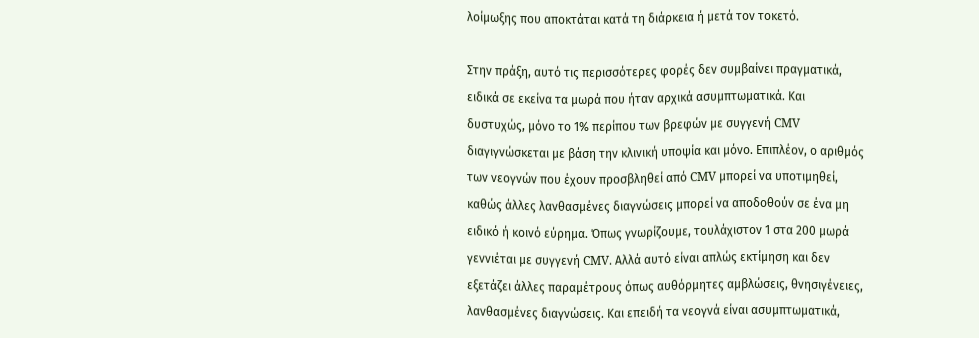λοίμωξης που αποκτάται κατά τη διάρκεια ή μετά τον τοκετό.

Στην πράξη, αυτό τις περισσότερες φορές δεν συμβαίνει πραγματικά, ειδικά σε εκείνα τα μωρά που ήταν αρχικά ασυμπτωματικά. Και δυστυχώς, μόνο το 1% περίπου των βρεφών με συγγενή CMV διαγιγνώσκεται με βάση την κλινική υποψία και μόνο. Επιπλέον, ο αριθμός των νεογνών που έχουν προσβληθεί από CMV μπορεί να υποτιμηθεί, καθώς άλλες λανθασμένες διαγνώσεις μπορεί να αποδοθούν σε ένα μη ειδικό ή κοινό εύρημα. Όπως γνωρίζουμε, τουλάχιστον 1 στα 200 μωρά γεννιέται με συγγενή CMV. Αλλά αυτό είναι απλώς εκτίμηση και δεν εξετάζει άλλες παραμέτρους όπως αυθόρμητες αμβλώσεις, θνησιγένειες, λανθασμένες διαγνώσεις. Και επειδή τα νεογνά είναι ασυμπτωματικά,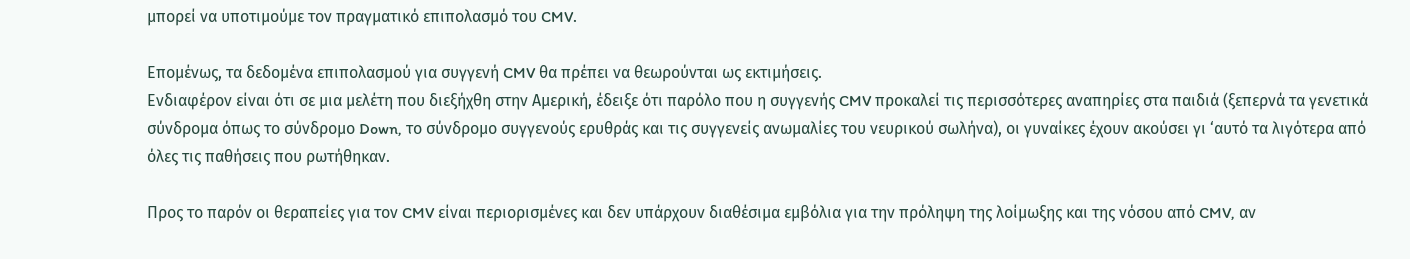μπορεί να υποτιμούμε τον πραγματικό επιπολασμό του CMV.

Επομένως, τα δεδομένα επιπολασμού για συγγενή CMV θα πρέπει να θεωρούνται ως εκτιμήσεις.
Ενδιαφέρον είναι ότι σε μια μελέτη που διεξήχθη στην Αμερική, έδειξε ότι παρόλο που η συγγενής CMV προκαλεί τις περισσότερες αναπηρίες στα παιδιά (ξεπερνά τα γενετικά σύνδρομα όπως το σύνδρομο Down, το σύνδρομο συγγενούς ερυθράς και τις συγγενείς ανωμαλίες του νευρικού σωλήνα), οι γυναίκες έχουν ακούσει γι ‘αυτό τα λιγότερα από όλες τις παθήσεις που ρωτήθηκαν.

Προς το παρόν οι θεραπείες για τον CMV είναι περιορισμένες και δεν υπάρχουν διαθέσιμα εμβόλια για την πρόληψη της λοίμωξης και της νόσου από CMV, αν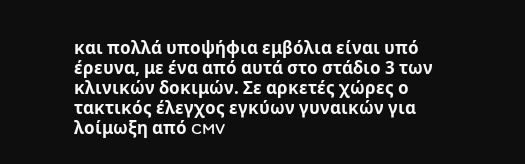και πολλά υποψήφια εμβόλια είναι υπό έρευνα, με ένα από αυτά στο στάδιο 3 των κλινικών δοκιμών. Σε αρκετές χώρες ο τακτικός έλεγχος εγκύων γυναικών για λοίμωξη από CMV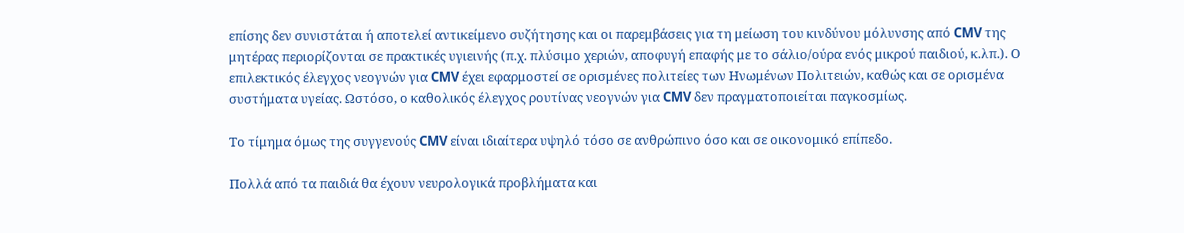επίσης δεν συνιστάται ή αποτελεί αντικείμενο συζήτησης και οι παρεμβάσεις για τη μείωση του κινδύνου μόλυνσης από CMV της μητέρας περιορίζονται σε πρακτικές υγιεινής (π.χ. πλύσιμο χεριών, αποφυγή επαφής με το σάλιο/ούρα ενός μικρού παιδιού, κ.λπ.). Ο επιλεκτικός έλεγχος νεογνών για CMV έχει εφαρμοστεί σε ορισμένες πολιτείες των Ηνωμένων Πολιτειών, καθώς και σε ορισμένα συστήματα υγείας. Ωστόσο, ο καθολικός έλεγχος ρουτίνας νεογνών για CMV δεν πραγματοποιείται παγκοσμίως.

Το τίμημα όμως της συγγενούς CMV είναι ιδιαίτερα υψηλό τόσο σε ανθρώπινο όσο και σε οικονομικό επίπεδο.

Πολλά από τα παιδιά θα έχουν νευρολογικά προβλήματα και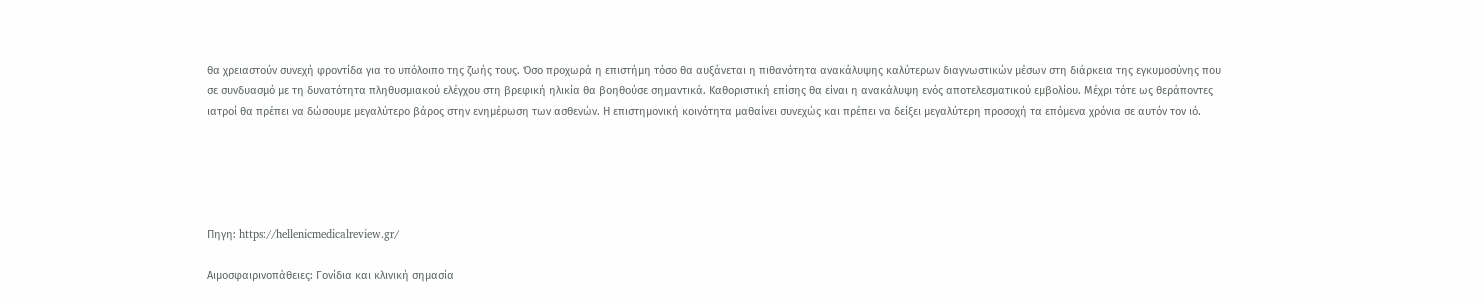θα χρειαστούν συνεχή φροντίδα για το υπόλοιπο της ζωής τους. Όσο προχωρά η επιστήμη τόσο θα αυξάνεται η πιθανότητα ανακάλυψης καλύτερων διαγνωστικών μέσων στη διάρκεια της εγκυμοσύνης που σε συνδυασμό με τη δυνατότητα πληθυσμιακού ελέγχου στη βρεφική ηλικία θα βοηθούσε σημαντικά. Καθοριστική επίσης θα είναι η ανακάλυψη ενός αποτελεσματικού εμβολίου. Μέχρι τότε ως θεράποντες ιατροί θα πρέπει να δώσουμε μεγαλύτερο βάρος στην ενημέρωση των ασθενών. Η επιστημονική κοινότητα μαθαίνει συνεχώς και πρέπει να δείξει μεγαλύτερη προσοχή τα επόμενα χρόνια σε αυτόν τον ιό.





Πηγη: https://hellenicmedicalreview.gr/

Αιμοσφαιρινοπάθειες: Γονίδια και κλινική σημασία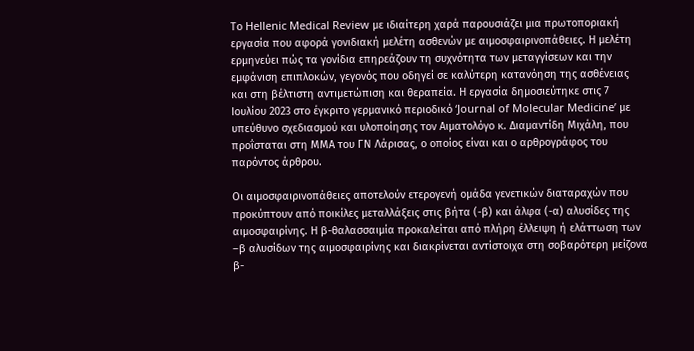Το Hellenic Medical Review με ιδιαίτερη χαρά παρουσιάζει μια πρωτοποριακή εργασία που αφορά γονιδιακή μελέτη ασθενών με αιμοσφαιρινοπάθειες. Η μελέτη ερμηνεύει πώς τα γονίδια επηρεάζουν τη συχνότητα των μεταγγίσεων και την εμφάνιση επιπλοκών, γεγονός που οδηγεί σε καλύτερη κατανόηση της ασθένειας και στη βέλτιστη αντιμετώπιση και θεραπεία. Η εργασία δημοσιεύτηκε στις 7 Ιουλίου 2023 στο έγκριτο γερμανικό περιοδικό ‘Journal of Molecular Medicine’ με υπεύθυνο σχεδιασμού και υλοποίησης τον Αιματολόγο κ. Διαμαντίδη Μιχάλη, που προΐσταται στη ΜΜΑ του ΓΝ Λάρισας, ο οποίος είναι και ο αρθρογράφος του παρόντος άρθρου.

Οι αιμοσφαιρινοπάθειες αποτελούν ετερογενή ομάδα γενετικών διαταραχών που προκύπτουν από ποικίλες μεταλλάξεις στις βήτα (-β) και άλφα (-α) αλυσίδες της αιμοσφαιρίνης. Η β-θαλασσαιμία προκαλείται από πλήρη έλλειψη ή ελάττωση των –β αλυσίδων της αιμοσφαιρίνης και διακρίνεται αντίστοιχα στη σοβαρότερη μείζονα β-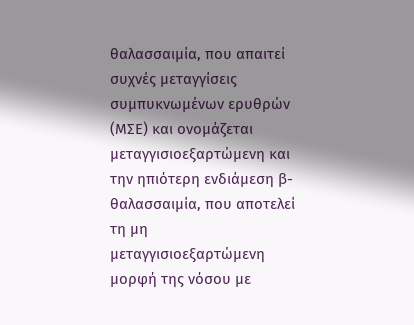θαλασσαιμία, που απαιτεί συχνές μεταγγίσεις συμπυκνωμένων ερυθρών (ΜΣΕ) και ονομάζεται μεταγγισιοεξαρτώμενη και την ηπιότερη ενδιάμεση β-θαλασσαιμία, που αποτελεί τη μη μεταγγισιοεξαρτώμενη μορφή της νόσου με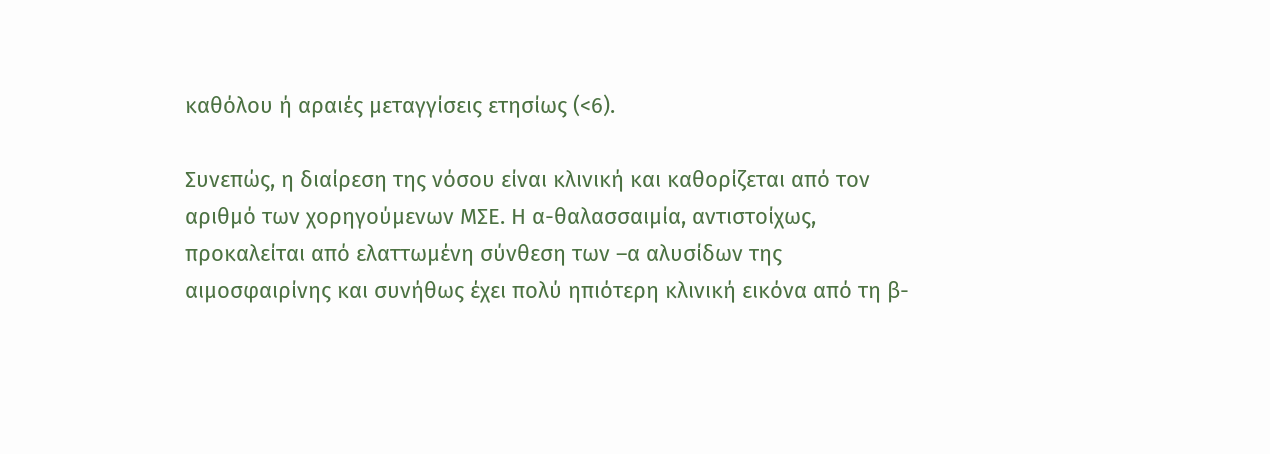καθόλου ή αραιές μεταγγίσεις ετησίως (<6).

Συνεπώς, η διαίρεση της νόσου είναι κλινική και καθορίζεται από τον αριθμό των χορηγούμενων ΜΣΕ. Η α-θαλασσαιμία, αντιστοίχως, προκαλείται από ελαττωμένη σύνθεση των –α αλυσίδων της αιμοσφαιρίνης και συνήθως έχει πολύ ηπιότερη κλινική εικόνα από τη β-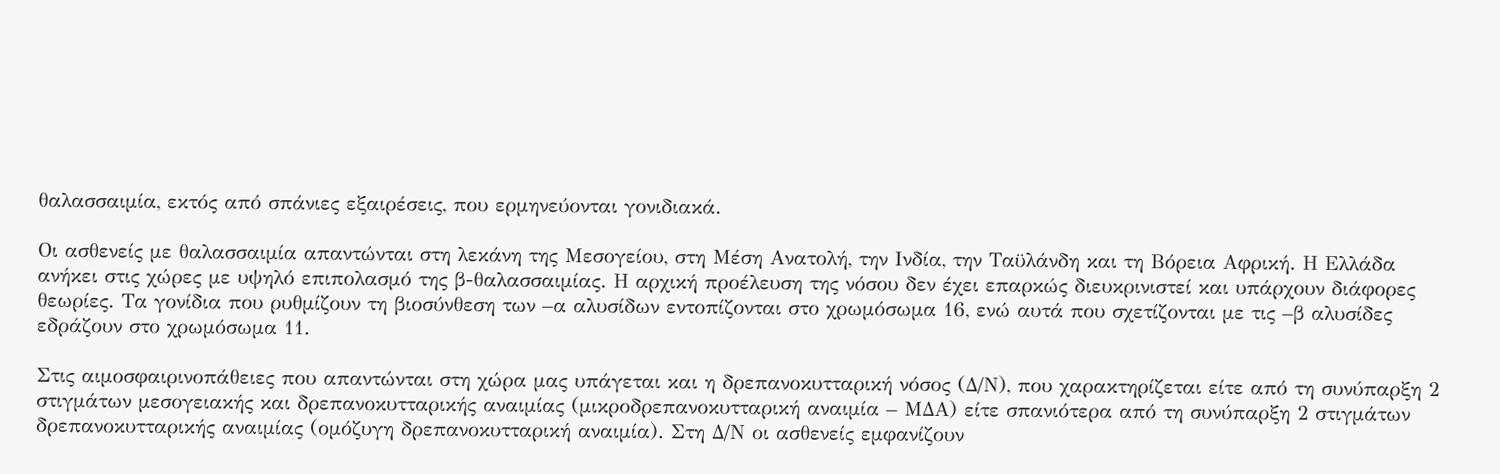θαλασσαιμία, εκτός από σπάνιες εξαιρέσεις, που ερμηνεύονται γονιδιακά.

Οι ασθενείς με θαλασσαιμία απαντώνται στη λεκάνη της Μεσογείου, στη Μέση Ανατολή, την Ινδία, την Ταϋλάνδη και τη Βόρεια Αφρική. Η Ελλάδα ανήκει στις χώρες με υψηλό επιπολασμό της β-θαλασσαιμίας. Η αρχική προέλευση της νόσου δεν έχει επαρκώς διευκρινιστεί και υπάρχουν διάφορες θεωρίες. Τα γονίδια που ρυθμίζουν τη βιοσύνθεση των –α αλυσίδων εντοπίζονται στο χρωμόσωμα 16, ενώ αυτά που σχετίζονται με τις –β αλυσίδες εδράζουν στο χρωμόσωμα 11.

Στις αιμοσφαιρινοπάθειες που απαντώνται στη χώρα μας υπάγεται και η δρεπανοκυτταρική νόσος (Δ/Ν), που χαρακτηρίζεται είτε από τη συνύπαρξη 2 στιγμάτων μεσογειακής και δρεπανοκυτταρικής αναιμίας (μικροδρεπανοκυτταρική αναιμία – ΜΔΑ) είτε σπανιότερα από τη συνύπαρξη 2 στιγμάτων δρεπανοκυτταρικής αναιμίας (ομόζυγη δρεπανοκυτταρική αναιμία). Στη Δ/Ν οι ασθενείς εμφανίζουν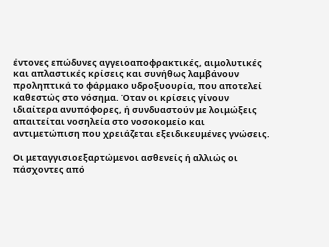έντονες επώδυνες αγγειοαποφρακτικές, αιμολυτικές και απλαστικές κρίσεις και συνήθως λαμβάνουν προληπτικά το φάρμακο υδροξυουρία, που αποτελεί καθεστώς στο νόσημα. Όταν οι κρίσεις γίνουν ιδιαίτερα ανυπόφορες, ή συνδυαστούν με λοιμώξεις απαιτείται νοσηλεία στο νοσοκομείο και αντιμετώπιση που χρειάζεται εξειδικευμένες γνώσεις.

Οι μεταγγισιοεξαρτώμενοι ασθενείς ή αλλιώς οι πάσχοντες από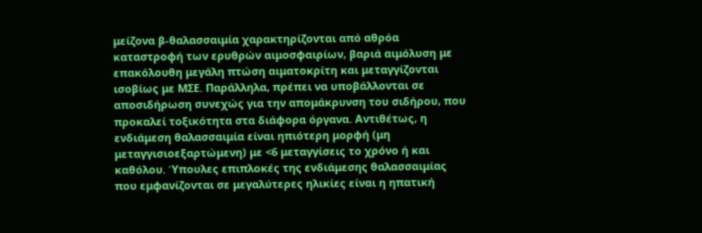μείζονα β-θαλασσαιμία χαρακτηρίζονται από αθρόα καταστροφή των ερυθρών αιμοσφαιρίων, βαριά αιμόλυση με επακόλουθη μεγάλη πτώση αιματοκρίτη και μεταγγίζονται ισοβίως με ΜΣΕ. Παράλληλα, πρέπει να υποβάλλονται σε αποσιδήρωση συνεχώς για την απομάκρυνση του σιδήρου, που προκαλεί τοξικότητα στα διάφορα όργανα. Αντιθέτως, η ενδιάμεση θαλασσαιμία είναι ηπιότερη μορφή (μη μεταγγισιοεξαρτώμενη) με <6 μεταγγίσεις το χρόνο ή και καθόλου. Ύπουλες επιπλοκές της ενδιάμεσης θαλασσαιμίας που εμφανίζονται σε μεγαλύτερες ηλικίες είναι η ηπατική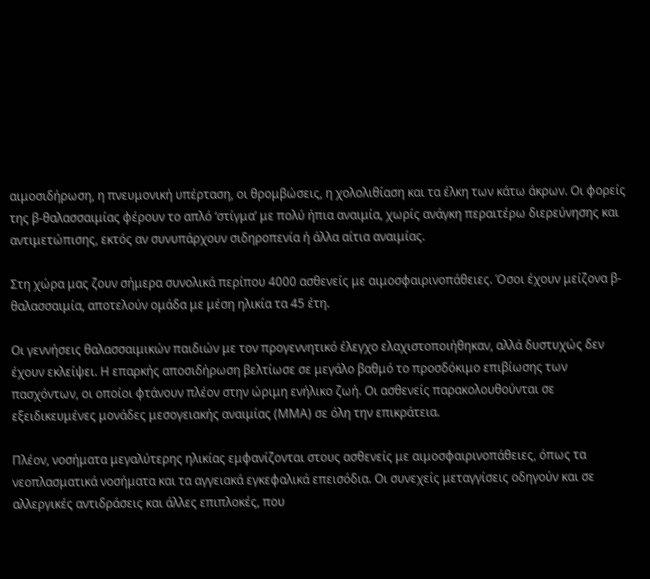αιμοσιδήρωση, η πνευμονική υπέρταση, οι θρομβώσεις, η χολολιθίαση και τα έλκη των κάτω άκρων. Οι φορείς της β-θαλασσαιμίας φέρουν το απλό ‘στίγμα’ με πολύ ήπια αναιμία, χωρίς ανάγκη περαιτέρω διερεύνησης και αντιμετώπισης, εκτός αν συνυπάρχουν σιδηροπενία ή άλλα αίτια αναιμίας.

Στη χώρα μας ζουν σήμερα συνολικά περίπου 4000 ασθενείς με αιμοσφαιρινοπάθειες. Όσοι έχουν μείζονα β-θαλασσαιμία, αποτελούν ομάδα με μέση ηλικία τα 45 έτη.

Οι γεννήσεις θαλασσαιμικών παιδιών με τον προγεννητικό έλεγχο ελαχιστοποιήθηκαν, αλλά δυστυχώς δεν έχουν εκλείψει. Η επαρκής αποσιδήρωση βελτίωσε σε μεγάλο βαθμό το προσδόκιμο επιβίωσης των πασχόντων, οι οποίοι φτάνουν πλέον στην ώριμη ενήλικο ζωή. Οι ασθενείς παρακολουθούνται σε εξειδικευμένες μονάδες μεσογειακής αναιμίας (ΜΜΑ) σε όλη την επικράτεια.

Πλέον, νοσήματα μεγαλύτερης ηλικίας εμφανίζονται στους ασθενείς με αιμοσφαιρινοπάθειες, όπως τα νεοπλασματικά νοσήματα και τα αγγειακά εγκεφαλικά επεισόδια. Οι συνεχείς μεταγγίσεις οδηγούν και σε αλλεργικές αντιδράσεις και άλλες επιπλοκές, που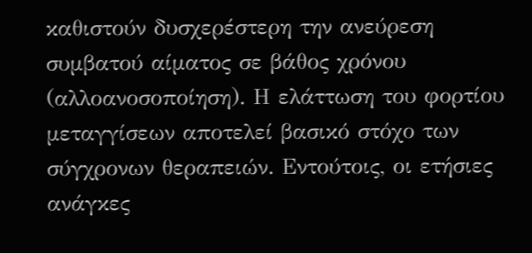καθιστούν δυσχερέστερη την ανεύρεση συμβατού αίματος σε βάθος χρόνου (αλλοανοσοποίηση). Η ελάττωση του φορτίου μεταγγίσεων αποτελεί βασικό στόχο των σύγχρονων θεραπειών. Εντούτοις, οι ετήσιες ανάγκες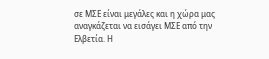σε ΜΣΕ είναι μεγάλες και η χώρα μας αναγκάζεται να εισάγει ΜΣΕ από την Ελβετία. Η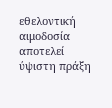εθελοντική αιμοδοσία αποτελεί ύψιστη πράξη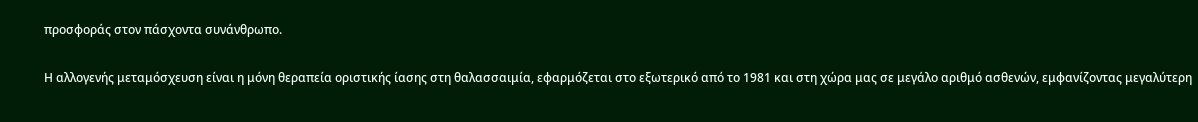προσφοράς στον πάσχοντα συνάνθρωπο.

Η αλλογενής μεταμόσχευση είναι η μόνη θεραπεία οριστικής ίασης στη θαλασσαιμία, εφαρμόζεται στο εξωτερικό από το 1981 και στη χώρα μας σε μεγάλο αριθμό ασθενών, εμφανίζοντας μεγαλύτερη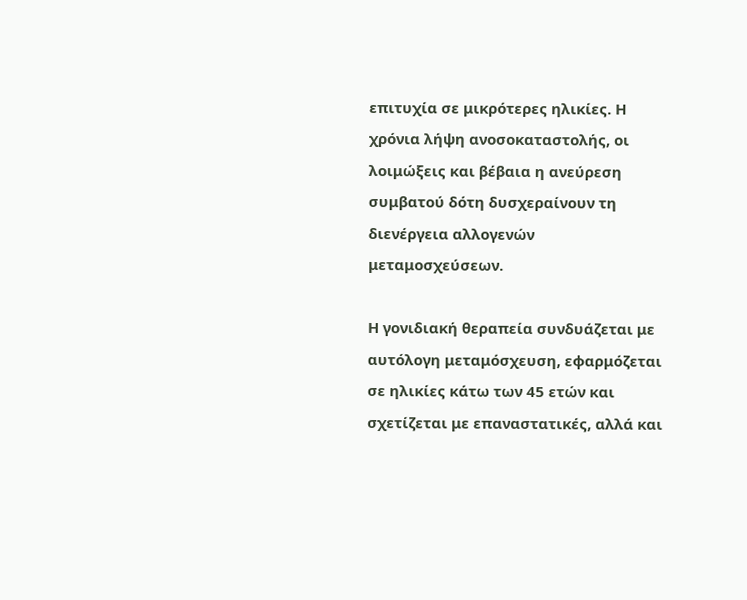επιτυχία σε μικρότερες ηλικίες. Η χρόνια λήψη ανοσοκαταστολής, οι λοιμώξεις και βέβαια η ανεύρεση συμβατού δότη δυσχεραίνουν τη διενέργεια αλλογενών μεταμοσχεύσεων.

Η γονιδιακή θεραπεία συνδυάζεται με αυτόλογη μεταμόσχευση, εφαρμόζεται σε ηλικίες κάτω των 45 ετών και σχετίζεται με επαναστατικές, αλλά και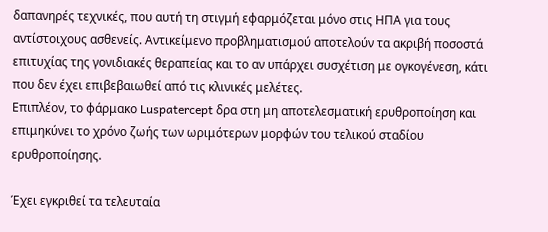δαπανηρές τεχνικές, που αυτή τη στιγμή εφαρμόζεται μόνο στις ΗΠΑ για τους αντίστοιχους ασθενείς. Αντικείμενο προβληματισμού αποτελούν τα ακριβή ποσοστά επιτυχίας της γονιδιακές θεραπείας και το αν υπάρχει συσχέτιση με ογκογένεση, κάτι που δεν έχει επιβεβαιωθεί από τις κλινικές μελέτες.
Επιπλέον, το φάρμακο Luspatercept δρα στη μη αποτελεσματική ερυθροποίηση και επιμηκύνει το χρόνο ζωής των ωριμότερων μορφών του τελικού σταδίου ερυθροποίησης.

Έχει εγκριθεί τα τελευταία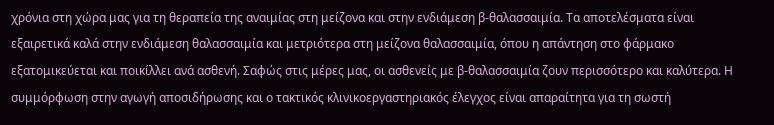χρόνια στη χώρα μας για τη θεραπεία της αναιμίας στη μείζονα και στην ενδιάμεση β-θαλασσαιμία. Τα αποτελέσματα είναι εξαιρετικά καλά στην ενδιάμεση θαλασσαιμία και μετριότερα στη μείζονα θαλασσαιμία, όπου η απάντηση στο φάρμακο εξατομικεύεται και ποικίλλει ανά ασθενή. Σαφώς στις μέρες μας, οι ασθενείς με β-θαλασσαιμία ζουν περισσότερο και καλύτερα. Η συμμόρφωση στην αγωγή αποσιδήρωσης και ο τακτικός κλινικοεργαστηριακός έλεγχος είναι απαραίτητα για τη σωστή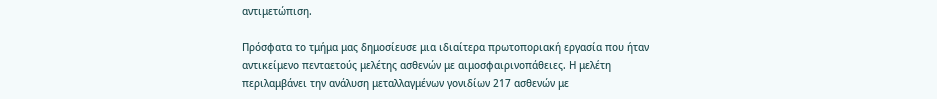αντιμετώπιση.

Πρόσφατα το τμήμα μας δημοσίευσε μια ιδιαίτερα πρωτοποριακή εργασία που ήταν αντικείμενο πενταετούς μελέτης ασθενών με αιμοσφαιρινοπάθειες. Η μελέτη περιλαμβάνει την ανάλυση μεταλλαγμένων γονιδίων 217 ασθενών με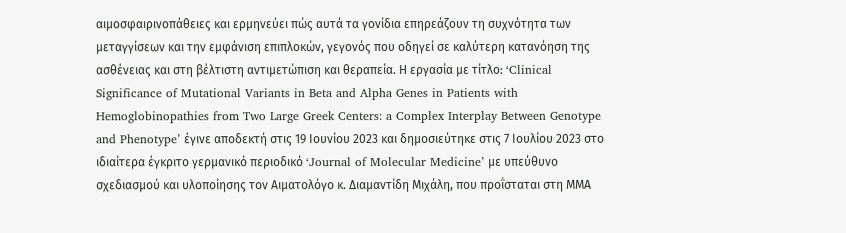αιμοσφαιρινοπάθειες και ερμηνεύει πώς αυτά τα γονίδια επηρεάζουν τη συχνότητα των μεταγγίσεων και την εμφάνιση επιπλοκών, γεγονός που οδηγεί σε καλύτερη κατανόηση της ασθένειας και στη βέλτιστη αντιμετώπιση και θεραπεία. Η εργασία με τίτλο: ‘Clinical Significance of Mutational Variants in Beta and Alpha Genes in Patients with Hemoglobinopathies from Two Large Greek Centers: a Complex Interplay Between Genotype and Phenotype’ έγινε αποδεκτή στις 19 Ιουνίου 2023 και δημοσιεύτηκε στις 7 Ιουλίου 2023 στο ιδιαίτερα έγκριτο γερμανικό περιοδικό ‘Journal of Molecular Medicine’ με υπεύθυνο σχεδιασμού και υλοποίησης τον Αιματολόγο κ. Διαμαντίδη Μιχάλη, που προΐσταται στη ΜΜΑ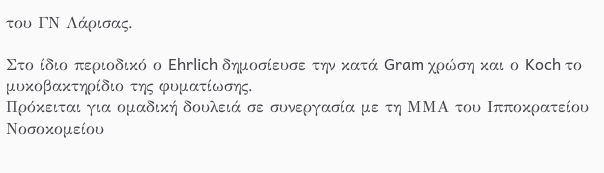του ΓΝ Λάρισας.

Στο ίδιο περιοδικό ο Ehrlich δημοσίευσε την κατά Gram χρώση και ο Koch το μυκοβακτηρίδιο της φυματίωσης.
Πρόκειται για ομαδική δουλειά σε συνεργασία με τη ΜΜΑ του Ιπποκρατείου Νοσοκομείου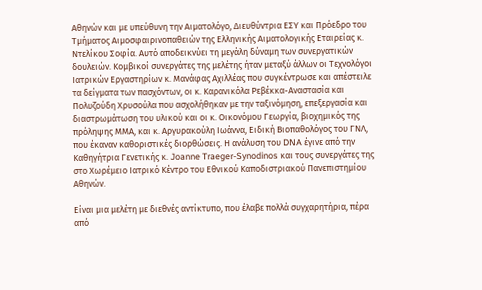Αθηνών και με υπεύθυνη την Αιματολόγο, Διευθύντρια ΕΣΥ και Πρόεδρο του Τμήματος Αιμοσφαιρινοπαθειών της Ελληνικής Αιματολογικής Εταιρείας κ. Ντελίκου Σοφία. Αυτό αποδεικνύει τη μεγάλη δύναμη των συνεργατικών δουλειών. Κομβικοί συνεργάτες της μελέτης ήταν μεταξύ άλλων οι Τεχνολόγοι Ιατρικών Εργαστηρίων κ. Μανάφας Αχιλλέας που συγκέντρωσε και απέστειλε τα δείγματα των πασχόντων, οι κ. Καρανικόλα Ρεβέκκα-Αναστασία και Πολυζούδη Χρυσούλα που ασχολήθηκαν με την ταξινόμηση, επεξεργασία και διαστρωμάτωση του υλικού και οι κ. Οικονόμου Γεωργία, βιοχημικός της πρόληψης ΜΜΑ, και κ. Αργυρακούλη Ιωάννα, Ειδική Βιοπαθολόγος του ΓΝΛ, που έκαναν καθοριστικές διορθώσεις. Η ανάλυση του DNA έγινε από την Καθηγήτρια Γενετικής κ. Joanne Traeger-Synodinos και τους συνεργάτες της στο Χωρέμειο Ιατρικό Κέντρο του Εθνικού Καποδιστριακού Πανεπιστημίου Αθηνών.

Είναι μια μελέτη με διεθνές αντίκτυπο, που έλαβε πολλά συγχαρητήρια, πέρα από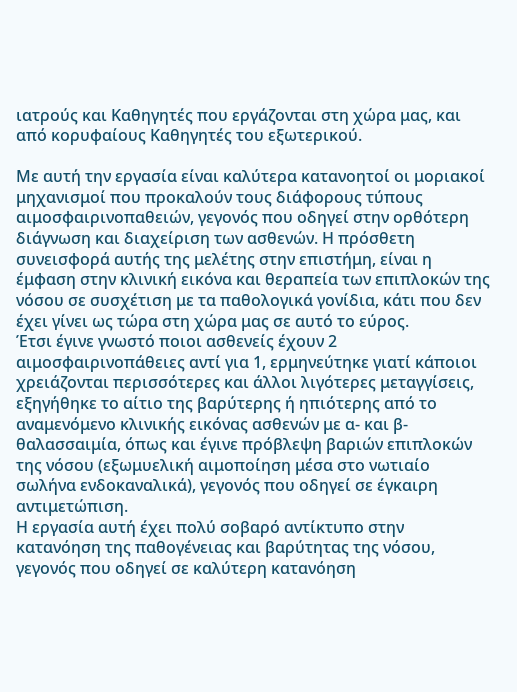ιατρούς και Καθηγητές που εργάζονται στη χώρα μας, και από κορυφαίους Καθηγητές του εξωτερικού.

Με αυτή την εργασία είναι καλύτερα κατανοητοί οι μοριακοί μηχανισμοί που προκαλούν τους διάφορους τύπους αιμοσφαιρινοπαθειών, γεγονός που οδηγεί στην ορθότερη διάγνωση και διαχείριση των ασθενών. Η πρόσθετη συνεισφορά αυτής της μελέτης στην επιστήμη, είναι η έμφαση στην κλινική εικόνα και θεραπεία των επιπλοκών της νόσου σε συσχέτιση με τα παθολογικά γονίδια, κάτι που δεν έχει γίνει ως τώρα στη χώρα μας σε αυτό το εύρος.
Έτσι έγινε γνωστό ποιοι ασθενείς έχουν 2 αιμοσφαιρινοπάθειες αντί για 1, ερμηνεύτηκε γιατί κάποιοι χρειάζονται περισσότερες και άλλοι λιγότερες μεταγγίσεις, εξηγήθηκε το αίτιο της βαρύτερης ή ηπιότερης από το αναμενόμενο κλινικής εικόνας ασθενών με α- και β- θαλασσαιμία, όπως και έγινε πρόβλεψη βαριών επιπλοκών της νόσου (εξωμυελική αιμοποίηση μέσα στο νωτιαίο σωλήνα ενδοκαναλικά), γεγονός που οδηγεί σε έγκαιρη αντιμετώπιση.
Η εργασία αυτή έχει πολύ σοβαρό αντίκτυπο στην κατανόηση της παθογένειας και βαρύτητας της νόσου, γεγονός που οδηγεί σε καλύτερη κατανόηση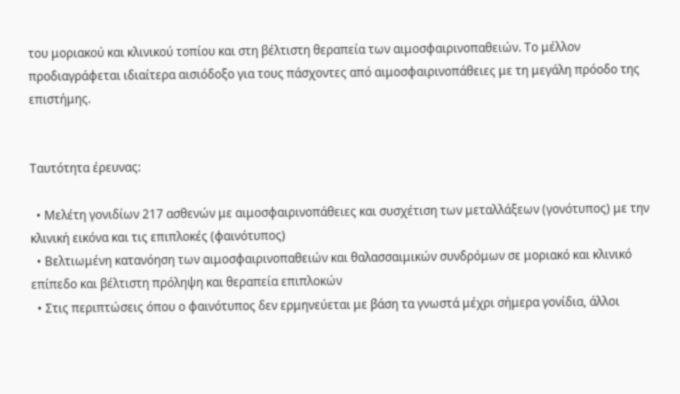του μοριακού και κλινικού τοπίου και στη βέλτιστη θεραπεία των αιμοσφαιρινοπαθειών. Το μέλλον προδιαγράφεται ιδιαίτερα αισιόδοξο για τους πάσχοντες από αιμοσφαιρινοπάθειες με τη μεγάλη πρόοδο της επιστήμης.


Ταυτότητα έρευνας:

  • Μελέτη γονιδίων 217 ασθενών με αιμοσφαιρινοπάθειες και συσχέτιση των μεταλλάξεων (γονότυπος) με την κλινική εικόνα και τις επιπλοκές (φαινότυπος)
  • Βελτιωμένη κατανόηση των αιμοσφαιρινοπαθειών και θαλασσαιμικών συνδρόμων σε μοριακό και κλινικό επίπεδο και βέλτιστη πρόληψη και θεραπεία επιπλοκών
  • Στις περιπτώσεις όπου ο φαινότυπος δεν ερμηνεύεται με βάση τα γνωστά μέχρι σήμερα γονίδια, άλλοι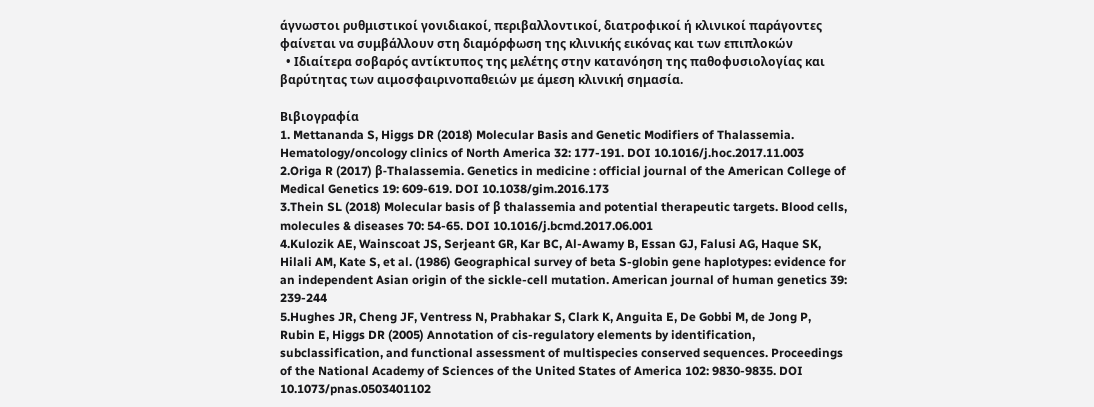άγνωστοι ρυθμιστικοί γονιδιακοί, περιβαλλοντικοί, διατροφικοί ή κλινικοί παράγοντες φαίνεται να συμβάλλουν στη διαμόρφωση της κλινικής εικόνας και των επιπλοκών
  • Ιδιαίτερα σοβαρός αντίκτυπος της μελέτης στην κατανόηση της παθοφυσιολογίας και βαρύτητας των αιμοσφαιρινοπαθειών με άμεση κλινική σημασία.

Βιβιογραφία
1. Mettananda S, Higgs DR (2018) Molecular Basis and Genetic Modifiers of Thalassemia. Hematology/oncology clinics of North America 32: 177-191. DOI 10.1016/j.hoc.2017.11.003
2.Origa R (2017) β-Thalassemia. Genetics in medicine : official journal of the American College of Medical Genetics 19: 609-619. DOI 10.1038/gim.2016.173
3.Thein SL (2018) Molecular basis of β thalassemia and potential therapeutic targets. Blood cells, molecules & diseases 70: 54-65. DOI 10.1016/j.bcmd.2017.06.001
4.Kulozik AE, Wainscoat JS, Serjeant GR, Kar BC, Al-Awamy B, Essan GJ, Falusi AG, Haque SK, Hilali AM, Kate S, et al. (1986) Geographical survey of beta S-globin gene haplotypes: evidence for an independent Asian origin of the sickle-cell mutation. American journal of human genetics 39: 239-244
5.Hughes JR, Cheng JF, Ventress N, Prabhakar S, Clark K, Anguita E, De Gobbi M, de Jong P, Rubin E, Higgs DR (2005) Annotation of cis-regulatory elements by identification, subclassification, and functional assessment of multispecies conserved sequences. Proceedings of the National Academy of Sciences of the United States of America 102: 9830-9835. DOI 10.1073/pnas.0503401102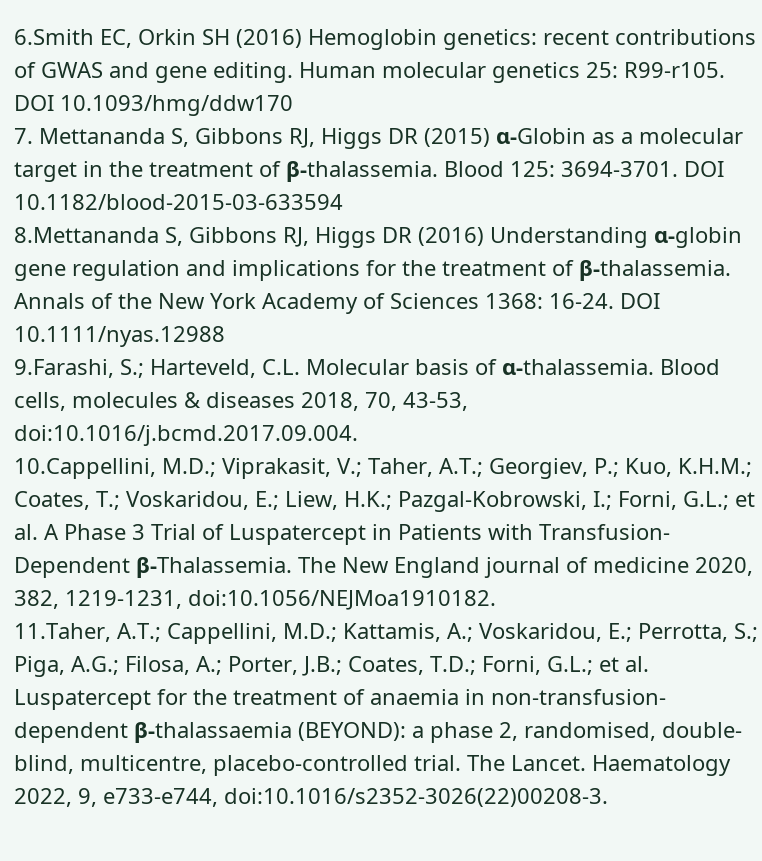6.Smith EC, Orkin SH (2016) Hemoglobin genetics: recent contributions of GWAS and gene editing. Human molecular genetics 25: R99-r105. DOI 10.1093/hmg/ddw170
7. Mettananda S, Gibbons RJ, Higgs DR (2015) α-Globin as a molecular target in the treatment of β-thalassemia. Blood 125: 3694-3701. DOI 10.1182/blood-2015-03-633594
8.Mettananda S, Gibbons RJ, Higgs DR (2016) Understanding α-globin gene regulation and implications for the treatment of β-thalassemia. Annals of the New York Academy of Sciences 1368: 16-24. DOI 10.1111/nyas.12988
9.Farashi, S.; Harteveld, C.L. Molecular basis of α-thalassemia. Blood cells, molecules & diseases 2018, 70, 43-53, doi:10.1016/j.bcmd.2017.09.004.
10.Cappellini, M.D.; Viprakasit, V.; Taher, A.T.; Georgiev, P.; Kuo, K.H.M.; Coates, T.; Voskaridou, E.; Liew, H.K.; Pazgal-Kobrowski, I.; Forni, G.L.; et al. A Phase 3 Trial of Luspatercept in Patients with Transfusion-Dependent β-Thalassemia. The New England journal of medicine 2020, 382, 1219-1231, doi:10.1056/NEJMoa1910182.
11.Taher, A.T.; Cappellini, M.D.; Kattamis, A.; Voskaridou, E.; Perrotta, S.; Piga, A.G.; Filosa, A.; Porter, J.B.; Coates, T.D.; Forni, G.L.; et al. Luspatercept for the treatment of anaemia in non-transfusion-dependent β-thalassaemia (BEYOND): a phase 2, randomised, double-blind, multicentre, placebo-controlled trial. The Lancet. Haematology 2022, 9, e733-e744, doi:10.1016/s2352-3026(22)00208-3.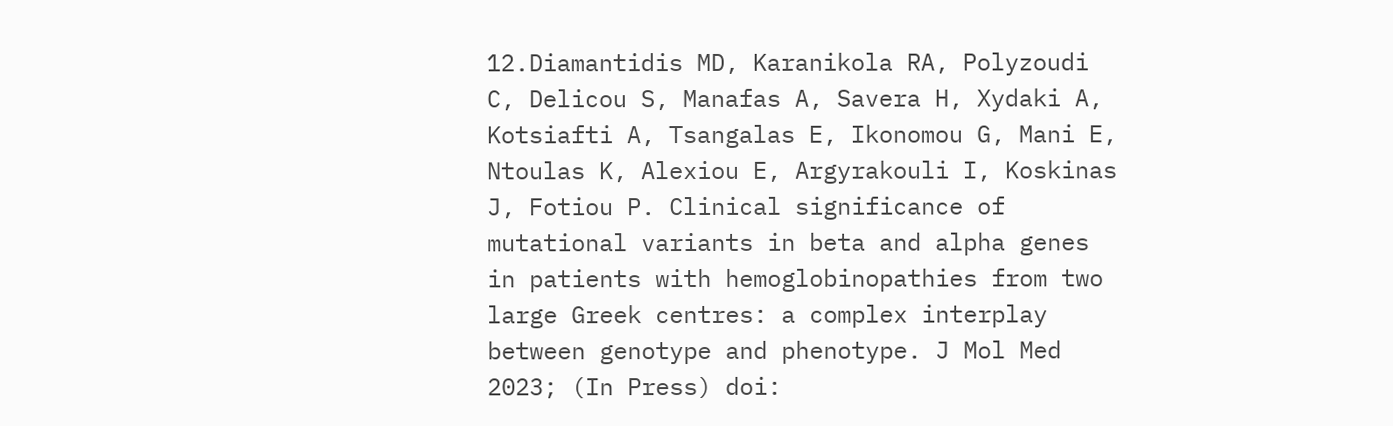12.Diamantidis MD, Karanikola RA, Polyzoudi C, Delicou S, Manafas A, Savera H, Xydaki A, Kotsiafti A, Tsangalas E, Ikonomou G, Mani E, Ntoulas K, Alexiou E, Argyrakouli I, Koskinas J, Fotiou P. Clinical significance of mutational variants in beta and alpha genes in patients with hemoglobinopathies from two large Greek centres: a complex interplay between genotype and phenotype. J Mol Med 2023; (In Press) doi: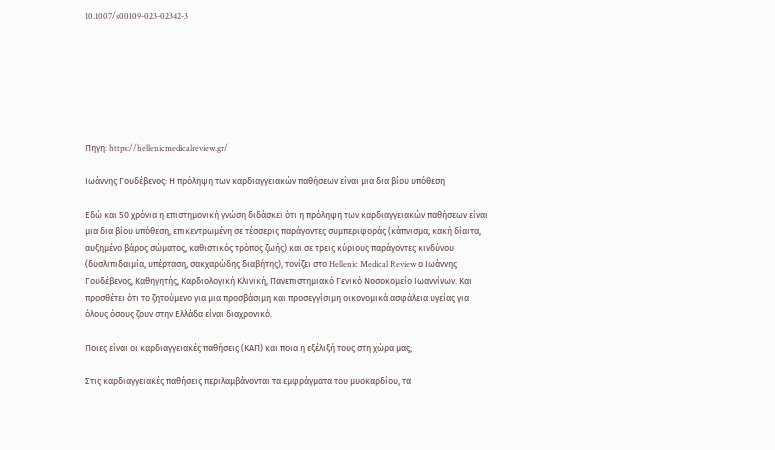10.1007/s00109-023-02342-3







Πηγη: https://hellenicmedicalreview.gr/

Ιωάννης Γουδέβενος: Η πρόληψη των καρδιαγγειακών παθήσεων είναι μια δια βίου υπόθεση

Εδώ και 50 χρόνια η επιστημονική γνώση διδάσκει ότι η πρόληψη των καρδιαγγειακών παθήσεων είναι μια δια βίου υπόθεση, επικεντρωμένη σε τέσσερις παράγοντες συμπεριφοράς (κάπνισμα, κακή δίαιτα, αυξημένο βάρος σώματος, καθιστικός τρόπος ζωής) και σε τρεις κύριους παράγοντες κινδύνου (δυσλιπιδαιμία, υπέρταση, σακχαρώδης διαβήτης), τονίζει στο Hellenic Medical Review ο Ιωάννης Γουδέβενος, Καθηγητής, Καρδιολογική Κλινική, Πανεπιστημιακό Γενικό Νοσοκομείο Ιωαννίνων. Και προσθέτει ότι το ζητούμενο για μια προσβάσιμη και προσεγγίσιμη οικονομικά ασφάλεια υγείας για όλους όσους ζουν στην Ελλάδα είναι διαχρονικό.

Ποιες είναι οι καρδιαγγειακές παθήσεις (ΚΑΠ) και ποια η εξέλιξή τους στη χώρα μας;

Στις καρδιαγγειακές παθήσεις περιλαμβάνονται τα εμφράγματα του μυοκαρδίου, τα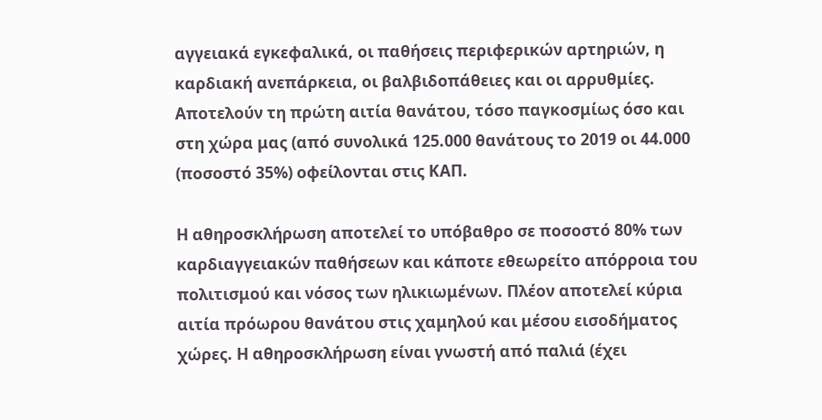αγγειακά εγκεφαλικά, οι παθήσεις περιφερικών αρτηριών, η καρδιακή ανεπάρκεια, οι βαλβιδοπάθειες και οι αρρυθμίες. Αποτελούν τη πρώτη αιτία θανάτου, τόσο παγκοσμίως όσο και στη χώρα μας (από συνολικά 125.000 θανάτους το 2019 οι 44.000 (ποσοστό 35%) οφείλονται στις ΚΑΠ.

Η αθηροσκλήρωση αποτελεί το υπόβαθρο σε ποσοστό 80% των καρδιαγγειακών παθήσεων και κάποτε εθεωρείτο απόρροια του πολιτισμού και νόσος των ηλικιωμένων. Πλέον αποτελεί κύρια αιτία πρόωρου θανάτου στις χαμηλού και μέσου εισοδήματος χώρες. Η αθηροσκλήρωση είναι γνωστή από παλιά (έχει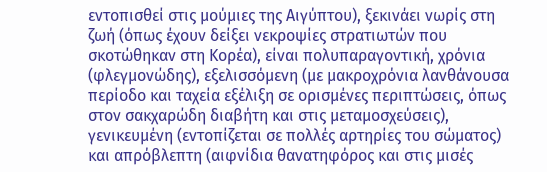εντοπισθεί στις μούμιες της Αιγύπτου), ξεκινάει νωρίς στη ζωή (όπως έχουν δείξει νεκροψίες στρατιωτών που σκοτώθηκαν στη Κορέα), είναι πολυπαραγοντική, χρόνια (φλεγμονώδης), εξελισσόμενη (με μακροχρόνια λανθάνουσα περίοδο και ταχεία εξέλιξη σε ορισμένες περιπτώσεις, όπως στον σακχαρώδη διαβήτη και στις μεταμοσχεύσεις), γενικευμένη (εντοπίζεται σε πολλές αρτηρίες του σώματος) και απρόβλεπτη (αιφνίδια θανατηφόρος και στις μισές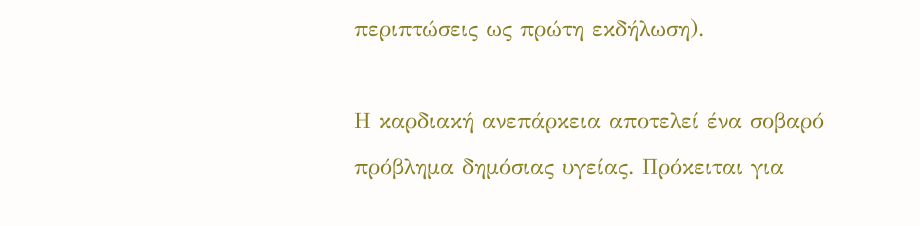περιπτώσεις ως πρώτη εκδήλωση).

Η καρδιακή ανεπάρκεια αποτελεί ένα σοβαρό πρόβλημα δημόσιας υγείας. Πρόκειται για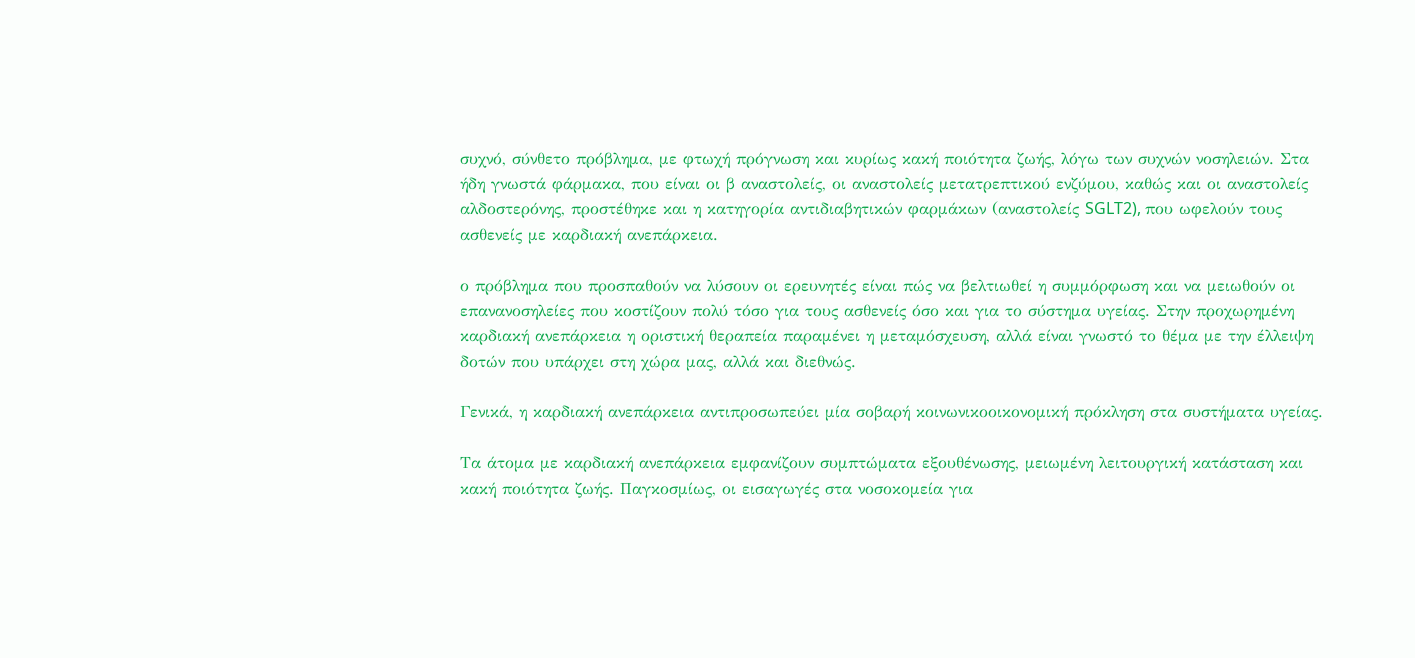συχνό, σύνθετο πρόβλημα, με φτωχή πρόγνωση και κυρίως κακή ποιότητα ζωής, λόγω των συχνών νοσηλειών. Στα ήδη γνωστά φάρμακα, που είναι οι β αναστολείς, οι αναστολείς μετατρεπτικού ενζύμου, καθώς και οι αναστολείς αλδοστερόνης, προστέθηκε και η κατηγορία αντιδιαβητικών φαρμάκων (αναστολείς SGLT2), που ωφελούν τους ασθενείς με καρδιακή ανεπάρκεια.

ο πρόβλημα που προσπαθούν να λύσουν οι ερευνητές είναι πώς να βελτιωθεί η συμμόρφωση και να μειωθούν οι επανανοσηλείες που κοστίζουν πολύ τόσο για τους ασθενείς όσο και για το σύστημα υγείας. Στην προχωρημένη καρδιακή ανεπάρκεια η οριστική θεραπεία παραμένει η μεταμόσχευση, αλλά είναι γνωστό το θέμα με την έλλειψη δοτών που υπάρχει στη χώρα μας, αλλά και διεθνώς.

Γενικά, η καρδιακή ανεπάρκεια αντιπροσωπεύει μία σοβαρή κοινωνικοοικονομική πρόκληση στα συστήματα υγείας.

Τα άτομα με καρδιακή ανεπάρκεια εμφανίζουν συμπτώματα εξουθένωσης, μειωμένη λειτουργική κατάσταση και κακή ποιότητα ζωής. Παγκοσμίως, οι εισαγωγές στα νοσοκομεία για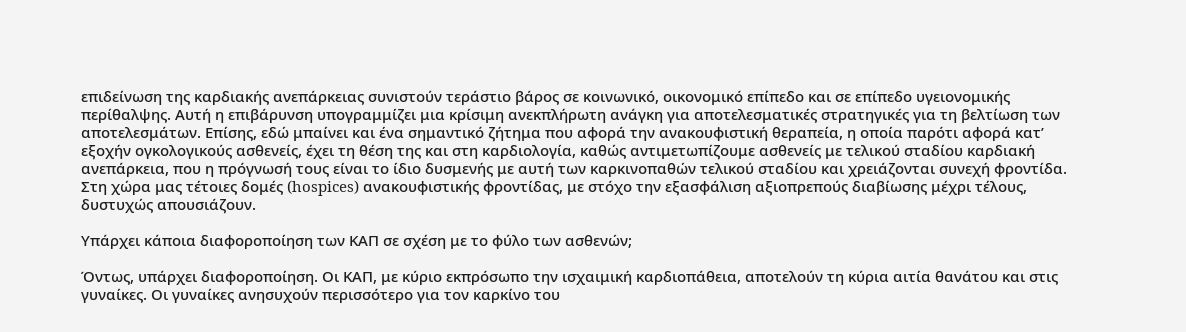επιδείνωση της καρδιακής ανεπάρκειας συνιστούν τεράστιο βάρος σε κοινωνικό, οικονομικό επίπεδο και σε επίπεδο υγειονομικής περίθαλψης. Αυτή η επιβάρυνση υπογραμμίζει μια κρίσιμη ανεκπλήρωτη ανάγκη για αποτελεσματικές στρατηγικές για τη βελτίωση των αποτελεσμάτων. Επίσης, εδώ μπαίνει και ένα σημαντικό ζήτημα που αφορά την ανακουφιστική θεραπεία, η οποία παρότι αφορά κατ’ εξοχήν ογκολογικούς ασθενείς, έχει τη θέση της και στη καρδιολογία, καθώς αντιμετωπίζουμε ασθενείς με τελικού σταδίου καρδιακή ανεπάρκεια, που η πρόγνωσή τους είναι το ίδιο δυσμενής με αυτή των καρκινοπαθών τελικού σταδίου και χρειάζονται συνεχή φροντίδα. Στη χώρα μας τέτοιες δομές (hospices) ανακουφιστικής φροντίδας, με στόχο την εξασφάλιση αξιοπρεπούς διαβίωσης μέχρι τέλους, δυστυχώς απουσιάζουν.

Υπάρχει κάποια διαφοροποίηση των ΚΑΠ σε σχέση με το φύλο των ασθενών;

Όντως, υπάρχει διαφοροποίηση. Οι ΚΑΠ, με κύριο εκπρόσωπο την ισχαιμική καρδιοπάθεια, αποτελούν τη κύρια αιτία θανάτου και στις γυναίκες. Οι γυναίκες ανησυχούν περισσότερο για τον καρκίνο του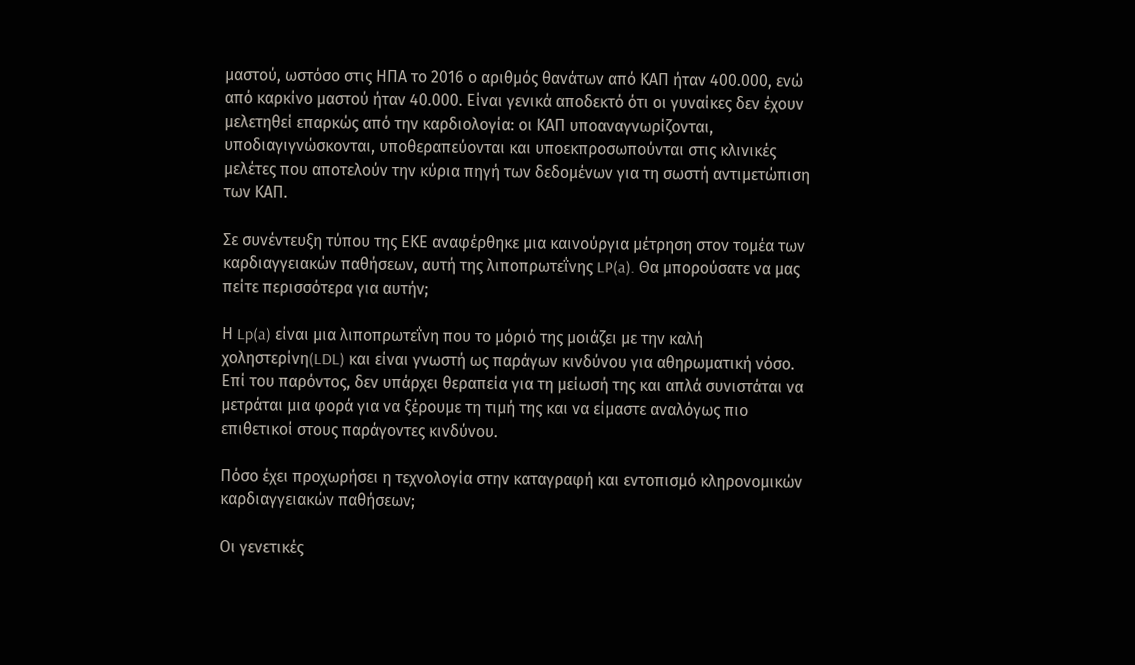μαστού, ωστόσο στις ΗΠΑ το 2016 ο αριθμός θανάτων από ΚΑΠ ήταν 400.000, ενώ από καρκίνο μαστού ήταν 40.000. Είναι γενικά αποδεκτό ότι οι γυναίκες δεν έχουν μελετηθεί επαρκώς από την καρδιολογία: οι ΚΑΠ υποαναγνωρίζονται, υποδιαγιγνώσκονται, υποθεραπεύονται και υποεκπροσωπούνται στις κλινικές μελέτες που αποτελούν την κύρια πηγή των δεδομένων για τη σωστή αντιμετώπιση των ΚΑΠ.

Σε συνέντευξη τύπου της ΕΚΕ αναφέρθηκε μια καινούργια μέτρηση στον τομέα των καρδιαγγειακών παθήσεων, αυτή της λιποπρωτεΐνης LP(a). Θα μπορούσατε να μας πείτε περισσότερα για αυτήν;

Η Lp(a) είναι μια λιποπρωτεΐνη που το μόριό της μοιάζει με την καλή χοληστερίνη(LDL) και είναι γνωστή ως παράγων κινδύνου για αθηρωματική νόσο. Επί του παρόντος, δεν υπάρχει θεραπεία για τη μείωσή της και απλά συνιστάται να μετράται μια φορά για να ξέρουμε τη τιμή της και να είμαστε αναλόγως πιο επιθετικοί στους παράγοντες κινδύνου.

Πόσο έχει προχωρήσει η τεχνολογία στην καταγραφή και εντοπισμό κληρονομικών καρδιαγγειακών παθήσεων;

Οι γενετικές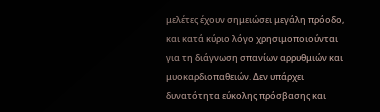μελέτες έχουν σημειώσει μεγάλη πρόοδο, και κατά κύριο λόγο χρησιμοποιούνται για τη διάγνωση σπανίων αρρυθμιών και μυοκαρδιοπαθειών. Δεν υπάρχει δυνατότητα εύκολης πρόσβασης και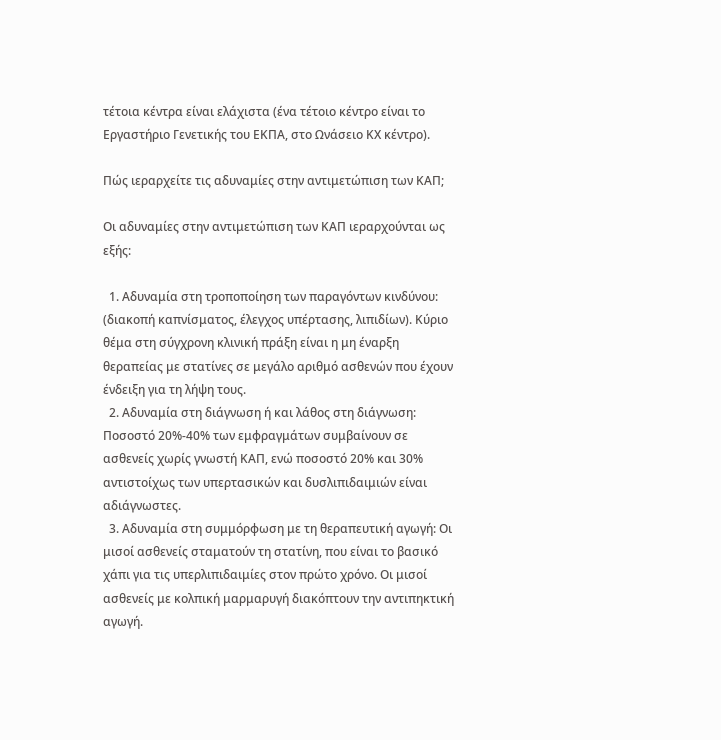τέτοια κέντρα είναι ελάχιστα (ένα τέτοιο κέντρο είναι το Εργαστήριο Γενετικής του ΕΚΠΑ, στο Ωνάσειο ΚΧ κέντρο).

Πώς ιεραρχείτε τις αδυναμίες στην αντιμετώπιση των KAΠ;

Οι αδυναμίες στην αντιμετώπιση των ΚΑΠ ιεραρχούνται ως εξής:

  1. Αδυναμία στη τροποποίηση των παραγόντων κινδύνου: (διακοπή καπνίσματος, έλεγχος υπέρτασης, λιπιδίων). Κύριο θέμα στη σύγχρονη κλινική πράξη είναι η μη έναρξη θεραπείας με στατίνες σε μεγάλο αριθμό ασθενών που έχουν ένδειξη για τη λήψη τους.
  2. Αδυναμία στη διάγνωση ή και λάθος στη διάγνωση: Ποσοστό 20%-40% των εμφραγμάτων συμβαίνουν σε ασθενείς χωρίς γνωστή ΚΑΠ, ενώ ποσοστό 20% και 30% αντιστοίχως των υπερτασικών και δυσλιπιδαιμιών είναι αδιάγνωστες.
  3. Αδυναμία στη συμμόρφωση με τη θεραπευτική αγωγή: Οι μισοί ασθενείς σταματούν τη στατίνη, που είναι το βασικό χάπι για τις υπερλιπιδαιμίες στον πρώτο χρόνο. Οι μισοί ασθενείς με κολπική μαρμαρυγή διακόπτουν την αντιπηκτική αγωγή.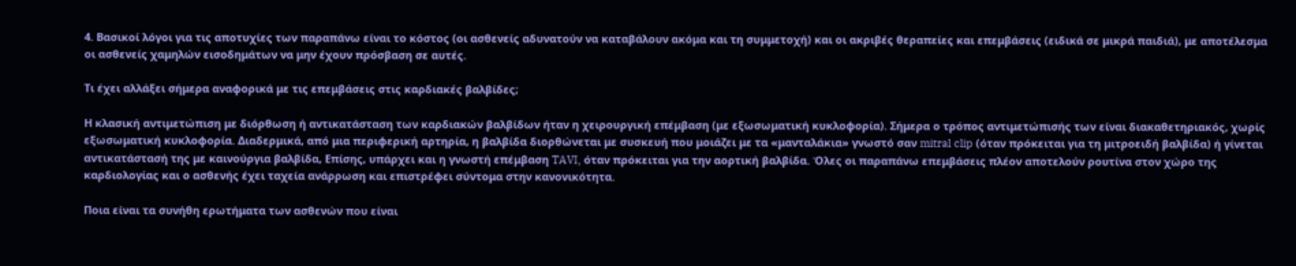4. Βασικοί λόγοι για τις αποτυχίες των παραπάνω είναι το κόστος (οι ασθενείς αδυνατούν να καταβάλουν ακόμα και τη συμμετοχή) και οι ακριβές θεραπείες και επεμβάσεις (ειδικά σε μικρά παιδιά), με αποτέλεσμα οι ασθενείς χαμηλών εισοδημάτων να μην έχουν πρόσβαση σε αυτές.

Tι έχει αλλάξει σήμερα αναφορικά με τις επεμβάσεις στις καρδιακές βαλβίδες;

Η κλασική αντιμετώπιση με διόρθωση ή αντικατάσταση των καρδιακών βαλβίδων ήταν η χειρουργική επέμβαση (με εξωσωματική κυκλοφορία). Σήμερα ο τρόπος αντιμετώπισής των είναι διακαθετηριακός, χωρίς εξωσωματική κυκλοφορία. Διαδερμικά, από μια περιφερική αρτηρία, η βαλβίδα διoρθώνεται με συσκευή που μοιάζει με τα «μανταλάκια» γνωστό σαν mitral clip (όταν πρόκειται για τη μιτροειδή βαλβίδα) ή γίνεται αντικατάστασή της με καινούργια βαλβίδα, Επίσης, υπάρχει και η γνωστή επέμβαση TAVI, όταν πρόκειται για την αορτική βαλβίδα. Όλες οι παραπάνω επεμβάσεις πλέον αποτελούν ρουτίνα στον χώρο της καρδιολογίας και ο ασθενής έχει ταχεία ανάρρωση και επιστρέφει σύντομα στην κανονικότητα.

Ποια είναι τα συνήθη ερωτήματα των ασθενών που είναι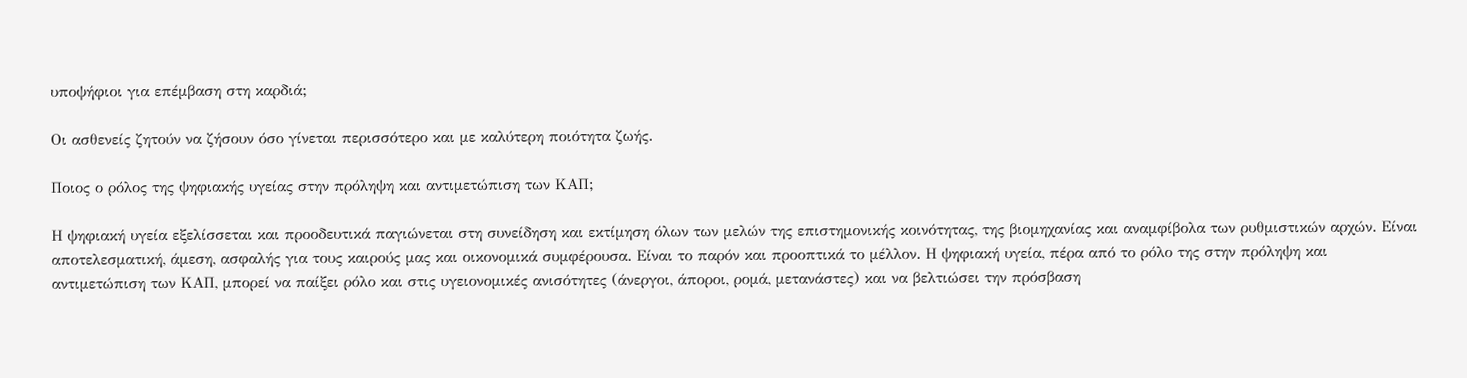υποψήφιοι για επέμβαση στη καρδιά;

Οι ασθενείς ζητούν να ζήσουν όσο γίνεται περισσότερο και με καλύτερη ποιότητα ζωής.

Ποιος ο ρόλος της ψηφιακής υγείας στην πρόληψη και αντιμετώπιση των ΚΑΠ;

Η ψηφιακή υγεία εξελίσσεται και προοδευτικά παγιώνεται στη συνείδηση και εκτίμηση όλων των μελών της επιστημονικής κοινότητας, της βιομηχανίας και αναμφίβολα των ρυθμιστικών αρχών. Είναι αποτελεσματική, άμεση, ασφαλής για τους καιρούς μας και οικονομικά συμφέρουσα. Είναι το παρόν και προοπτικά το μέλλον. Η ψηφιακή υγεία, πέρα από το ρόλο της στην πρόληψη και αντιμετώπιση των ΚΑΠ, μπορεί να παίξει ρόλο και στις υγειονομικές ανισότητες (άνεργοι, άποροι, ρομά, μετανάστες) και να βελτιώσει την πρόσβαση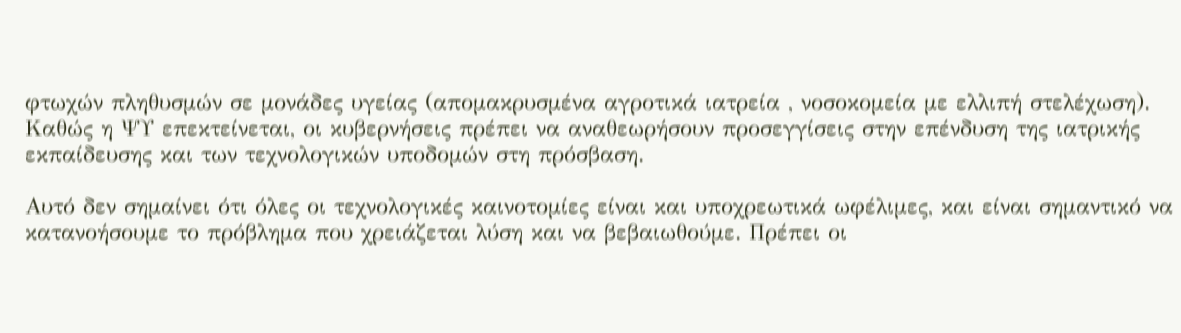φτωχών πληθυσμών σε μονάδες υγείας (απομακρυσμένα αγροτικά ιατρεία , νοσοκομεία με ελλιπή στελέχωση). Καθώς η ΨΥ επεκτείνεται, οι κυβερνήσεις πρέπει να αναθεωρήσουν προσεγγίσεις στην επένδυση της ιατρικής εκπαίδευσης και των τεχνολογικών υποδομών στη πρόσβαση.

Αυτό δεν σημαίνει ότι όλες οι τεχνολογικές καινοτομίες είναι και υποχρεωτικά ωφέλιμες, και είναι σημαντικό να κατανοήσουμε το πρόβλημα που χρειάζεται λύση και να βεβαιωθούμε. Πρέπει οι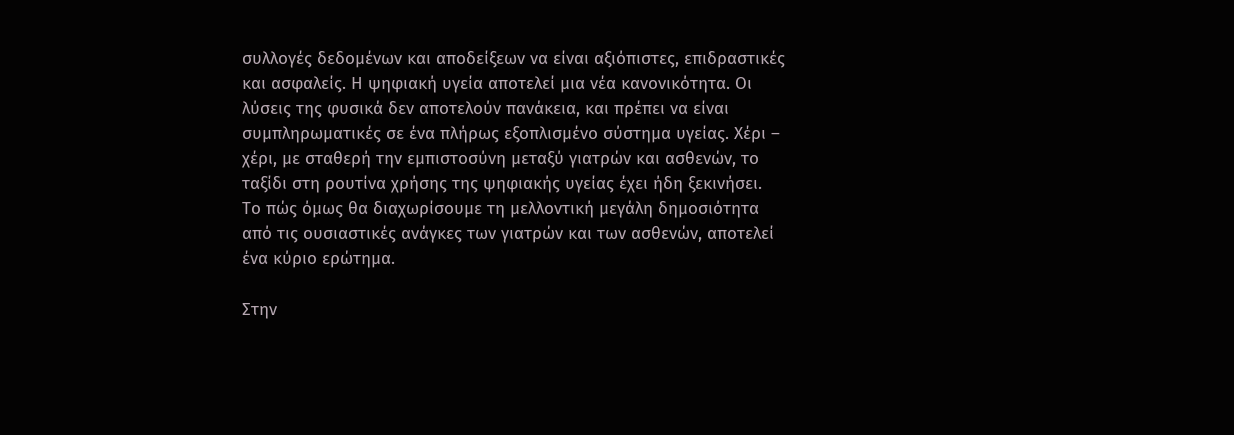συλλογές δεδομένων και αποδείξεων να είναι αξιόπιστες, επιδραστικές και ασφαλείς. Η ψηφιακή υγεία αποτελεί μια νέα κανονικότητα. Οι λύσεις της φυσικά δεν αποτελούν πανάκεια, και πρέπει να είναι συμπληρωματικές σε ένα πλήρως εξοπλισμένο σύστημα υγείας. Χέρι – χέρι, με σταθερή την εμπιστοσύνη μεταξύ γιατρών και ασθενών, το ταξίδι στη ρουτίνα χρήσης της ψηφιακής υγείας έχει ήδη ξεκινήσει. Το πώς όμως θα διαχωρίσουμε τη μελλοντική μεγάλη δημοσιότητα από τις ουσιαστικές ανάγκες των γιατρών και των ασθενών, αποτελεί ένα κύριο ερώτημα.

Στην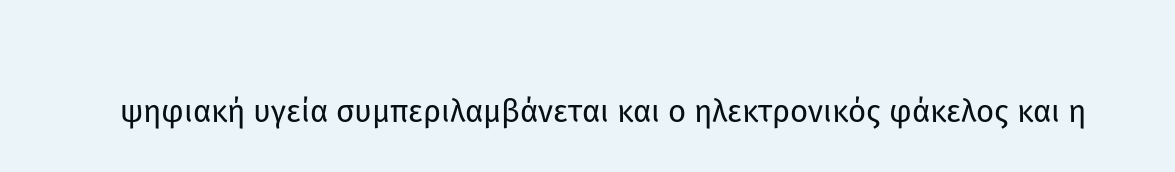ψηφιακή υγεία συμπεριλαμβάνεται και ο ηλεκτρονικός φάκελος και η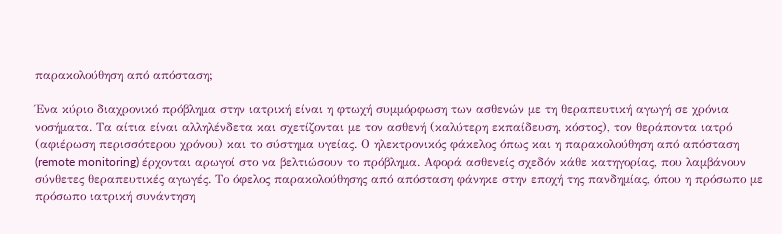παρακολούθηση από απόσταση;

Ένα κύριο διαχρονικό πρόβλημα στην ιατρική είναι η φτωχή συμμόρφωση των ασθενών με τη θεραπευτική αγωγή σε χρόνια νοσήματα. Τα αίτια είναι αλληλένδετα και σχετίζονται με τον ασθενή (καλύτερη εκπαίδευση, κόστος), τον θεράποντα ιατρό (αφιέρωση περισσότερου χρόνου) και το σύστημα υγείας. Ο ηλεκτρονικός φάκελος όπως και η παρακολούθηση από απόσταση (remote monitoring) έρχονται αρωγοί στο να βελτιώσουν το πρόβλημα. Αφορά ασθενείς σχεδόν κάθε κατηγορίας, που λαμβάνουν σύνθετες θεραπευτικές αγωγές. Το όφελος παρακολούθησης από απόσταση φάνηκε στην εποχή της πανδημίας, όπου η πρόσωπο με πρόσωπο ιατρική συνάντηση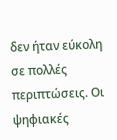δεν ήταν εύκολη σε πολλές περιπτώσεις. Οι ψηφιακές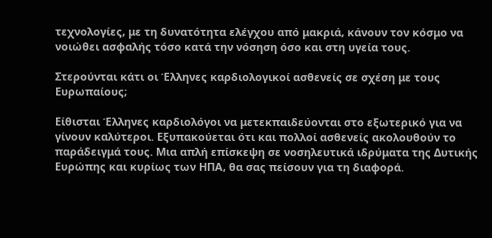τεχνολογίες, με τη δυνατότητα ελέγχου από μακριά, κάνουν τον κόσμο να νοιώθει ασφαλής τόσο κατά την νόσηση όσο και στη υγεία τους.

Στερούνται κάτι οι Έλληνες καρδιολογικοί ασθενείς σε σχέση με τους Ευρωπαίους;

Είθισται Έλληνες καρδιολόγοι να μετεκπαιδεύονται στο εξωτερικό για να γίνουν καλύτεροι. Εξυπακούεται ότι και πολλοί ασθενείς ακολουθούν το παράδειγμά τους. Μια απλή επίσκεψη σε νοσηλευτικά ιδρύματα της Δυτικής Ευρώπης και κυρίως των ΗΠΑ, θα σας πείσουν για τη διαφορά.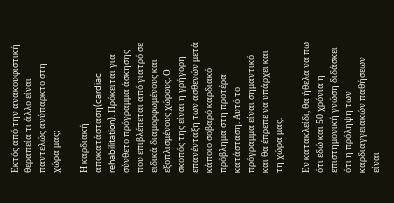Εκτός από την ανακουφιστική θεραπεία τι άλλο είναι παντελώς ανύπαρκτο στη χώρα μας;

Η καρδιακή αποκατάσταση(cardiac rehabilitation). Πρόκειται για σύνθετο πρόγραμμα άσκησης που επιβλέπεται από γιατρό σε ειδικά διαμορφωμένους και εξοπλισμένους χώρους. Ο σκοπός της είναι η γρήγορη επανένταξη των ασθενών μετά κάποιο σοβαρό καρδιακό πρόβλημα στη προτέρα κατάσταση. Αυτό το πρόγραμμα είναι σημαντικό και θα έπρεπε να υπάρχει και τη χώρα μας.

Εν κατακλείδι, θα ήθελα να πω ότι εδώ και 50 χρόνια η επιστημονική γνώση διδάσκει ότι η πρόληψη των καρδιαγγειακών παθήσεων είναι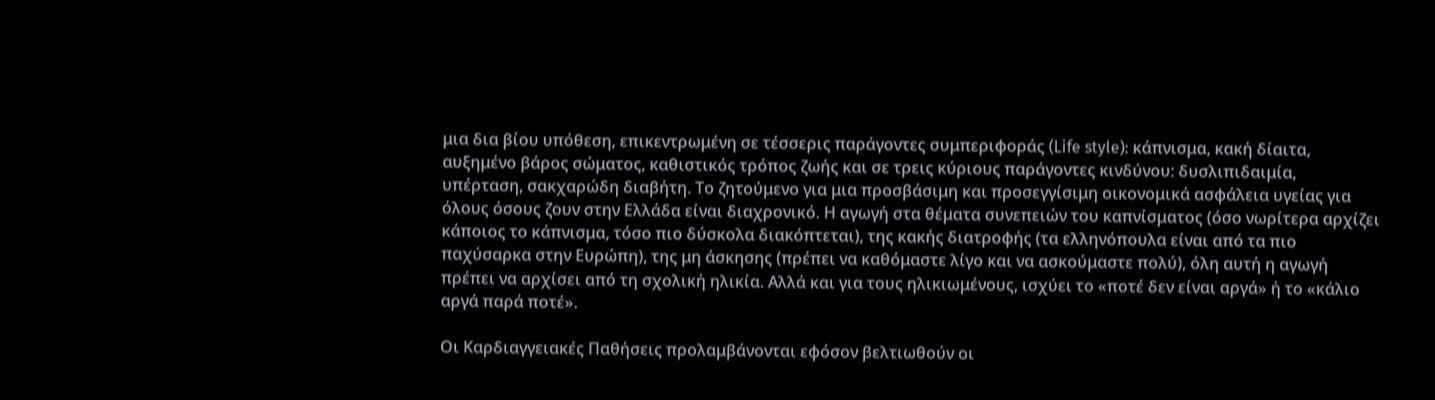μια δια βίου υπόθεση, επικεντρωμένη σε τέσσερις παράγοντες συμπεριφοράς (Life style): κάπνισμα, κακή δίαιτα, αυξημένο βάρος σώματος, καθιστικός τρόπος ζωής και σε τρεις κύριους παράγοντες κινδύνου: δυσλιπιδαιμία, υπέρταση, σακχαρώδη διαβήτη. Το ζητούμενο για μια προσβάσιμη και προσεγγίσιμη οικονομικά ασφάλεια υγείας για όλους όσους ζουν στην Ελλάδα είναι διαχρονικό. Η αγωγή στα θέματα συνεπειών του καπνίσματος (όσο νωρίτερα αρχίζει κάποιος το κάπνισμα, τόσο πιο δύσκολα διακόπτεται), της κακής διατροφής (τα ελληνόπουλα είναι από τα πιο παχύσαρκα στην Ευρώπη), της μη άσκησης (πρέπει να καθόμαστε λίγο και να ασκούμαστε πολύ), όλη αυτή η αγωγή πρέπει να αρχίσει από τη σχολική ηλικία. Αλλά και για τους ηλικιωμένους, ισχύει το «ποτέ δεν είναι αργά» ή το «κάλιο αργά παρά ποτέ».

Οι Καρδιαγγειακές Παθήσεις προλαμβάνονται εφόσον βελτιωθούν οι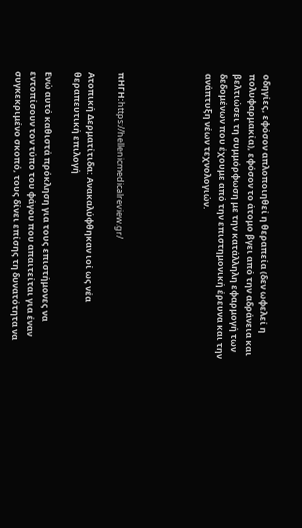οδηγίες, εφόσον απλοποιηθεί η θεραπεία (δεν ωφελεί η πολυφαρμακία), εφόσον το άτομο βγει από την αδράνεια και βελτιώσει τη συμμόρφωση με την κατάλληλη εφαρμογή των δεδομένων που έχουμε από την επιστημονική έρευνα και την ανάπτυξη νέων τεχνολογιών.





πΗΓΗ:https://hellenicmedicalreview.gr/

Ατοπική Δερματίτιδα: Ανακαλύφθηκαν ιοί ως νέα θεραπευτική επιλογή

Ενώ αυτό καθιστά πρόκληση για τους επιστήμονες να εντοπίσουν τον τύπο του φάγου που απαιτείται για έναν συγκεκριμένο σκοπό, τους δίνει επίσης τη δυνατότητα να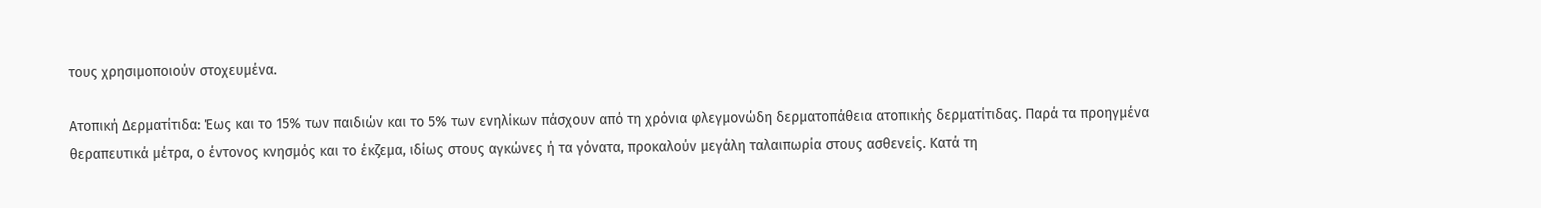τους χρησιμοποιούν στοχευμένα.

Ατοπική Δερματίτιδα: Έως και το 15% των παιδιών και το 5% των ενηλίκων πάσχουν από τη χρόνια φλεγμονώδη δερματοπάθεια ατοπικής δερματίτιδας. Παρά τα προηγμένα θεραπευτικά μέτρα, ο έντονος κνησμός και το έκζεμα, ιδίως στους αγκώνες ή τα γόνατα, προκαλούν μεγάλη ταλαιπωρία στους ασθενείς. Κατά τη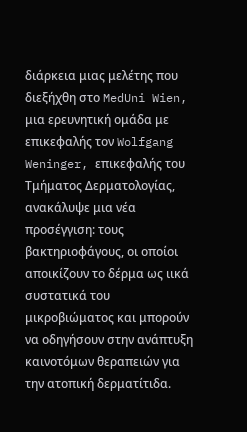διάρκεια μιας μελέτης που διεξήχθη στο MedUni Wien, μια ερευνητική ομάδα με επικεφαλής τον Wolfgang Weninger, επικεφαλής του Τμήματος Δερματολογίας, ανακάλυψε μια νέα προσέγγιση: τους βακτηριοφάγους, οι οποίοι αποικίζουν το δέρμα ως ιικά συστατικά του μικροβιώματος και μπορούν να οδηγήσουν στην ανάπτυξη καινοτόμων θεραπειών για την ατοπική δερματίτιδα.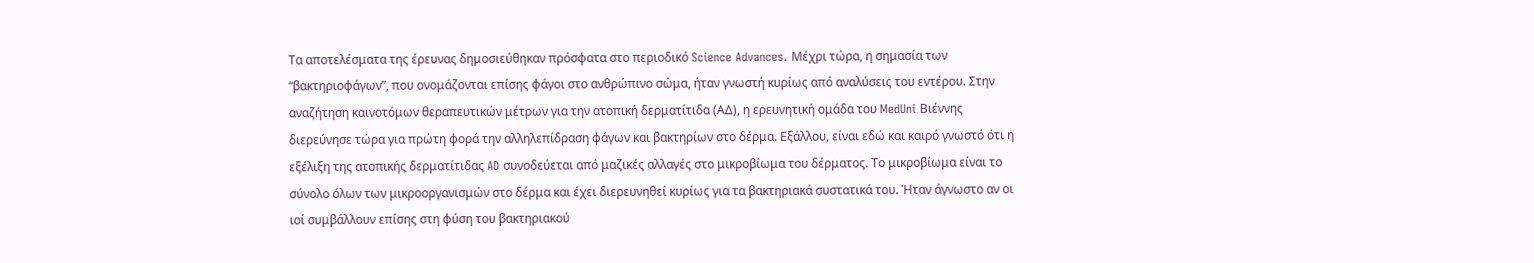Τα αποτελέσματα της έρευνας δημοσιεύθηκαν πρόσφατα στο περιοδικό Science Advances. Μέχρι τώρα, η σημασία των “βακτηριοφάγων”, που ονομάζονται επίσης φάγοι στο ανθρώπινο σώμα, ήταν γνωστή κυρίως από αναλύσεις του εντέρου. Στην αναζήτηση καινοτόμων θεραπευτικών μέτρων για την ατοπική δερματίτιδα (ΑΔ), η ερευνητική ομάδα του MedUni Βιέννης διερεύνησε τώρα για πρώτη φορά την αλληλεπίδραση φάγων και βακτηρίων στο δέρμα. Εξάλλου, είναι εδώ και καιρό γνωστό ότι η εξέλιξη της ατοπικής δερματίτιδας AD συνοδεύεται από μαζικές αλλαγές στο μικροβίωμα του δέρματος. Το μικροβίωμα είναι το σύνολο όλων των μικροοργανισμών στο δέρμα και έχει διερευνηθεί κυρίως για τα βακτηριακά συστατικά του. Ήταν άγνωστο αν οι ιοί συμβάλλουν επίσης στη φύση του βακτηριακού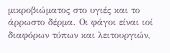μικροβιώματος στο υγιές και το άρρωστο δέρμα. Οι φάγοι είναι ιοί διαφόρων τύπων και λειτουργιών,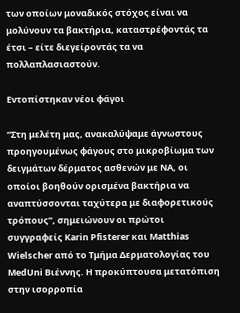των οποίων μοναδικός στόχος είναι να μολύνουν τα βακτήρια, καταστρέφοντάς τα έτσι – είτε διεγείροντάς τα να πολλαπλασιαστούν.

Εντοπίστηκαν νέοι φάγοι

“Στη μελέτη μας, ανακαλύψαμε άγνωστους προηγουμένως φάγους στο μικροβίωμα των δειγμάτων δέρματος ασθενών με ΝΑ, οι οποίοι βοηθούν ορισμένα βακτήρια να αναπτύσσονται ταχύτερα με διαφορετικούς τρόπους”, σημειώνουν οι πρώτοι συγγραφείς Karin Pfisterer και Matthias Wielscher από το Τμήμα Δερματολογίας του MedUni Βιέννης. Η προκύπτουσα μετατόπιση στην ισορροπία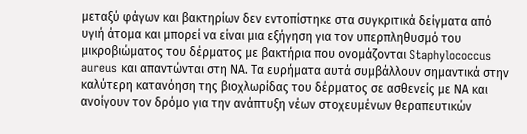μεταξύ φάγων και βακτηρίων δεν εντοπίστηκε στα συγκριτικά δείγματα από υγιή άτομα και μπορεί να είναι μια εξήγηση για τον υπερπληθυσμό του μικροβιώματος του δέρματος με βακτήρια που ονομάζονται Staphylococcus aureus και απαντώνται στη ΝΑ. Τα ευρήματα αυτά συμβάλλουν σημαντικά στην καλύτερη κατανόηση της βιοχλωρίδας του δέρματος σε ασθενείς με ΝΑ και ανοίγουν τον δρόμο για την ανάπτυξη νέων στοχευμένων θεραπευτικών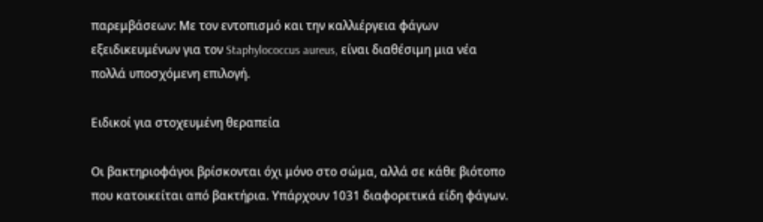παρεμβάσεων: Με τον εντοπισμό και την καλλιέργεια φάγων εξειδικευμένων για τον Staphylococcus aureus, είναι διαθέσιμη μια νέα πολλά υποσχόμενη επιλογή.

Ειδικοί για στοχευμένη θεραπεία

Οι βακτηριοφάγοι βρίσκονται όχι μόνο στο σώμα, αλλά σε κάθε βιότοπο που κατοικείται από βακτήρια. Υπάρχουν 1031 διαφορετικά είδη φάγων.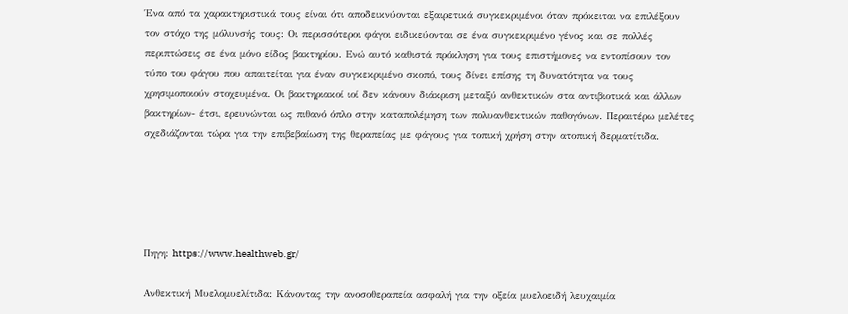Ένα από τα χαρακτηριστικά τους είναι ότι αποδεικνύονται εξαιρετικά συγκεκριμένοι όταν πρόκειται να επιλέξουν τον στόχο της μόλυνσής τους: Οι περισσότεροι φάγοι ειδικεύονται σε ένα συγκεκριμένο γένος και σε πολλές περιπτώσεις σε ένα μόνο είδος βακτηρίου. Ενώ αυτό καθιστά πρόκληση για τους επιστήμονες να εντοπίσουν τον τύπο του φάγου που απαιτείται για έναν συγκεκριμένο σκοπό, τους δίνει επίσης τη δυνατότητα να τους χρησιμοποιούν στοχευμένα. Οι βακτηριακοί ιοί δεν κάνουν διάκριση μεταξύ ανθεκτικών στα αντιβιοτικά και άλλων βακτηρίων- έτσι, ερευνώνται ως πιθανό όπλο στην καταπολέμηση των πολυανθεκτικών παθογόνων. Περαιτέρω μελέτες σχεδιάζονται τώρα για την επιβεβαίωση της θεραπείας με φάγους για τοπική χρήση στην ατοπική δερματίτιδα.





Πηγη: https://www.healthweb.gr/

Ανθεκτική Μυελομυελίτιδα: Κάνοντας την ανοσοθεραπεία ασφαλή για την οξεία μυελοειδή λευχαιμία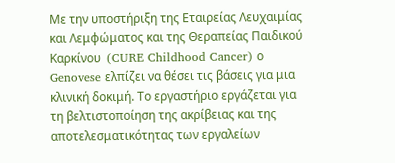Με την υποστήριξη της Εταιρείας Λευχαιμίας και Λεμφώματος και της Θεραπείας Παιδικού Καρκίνου  (CURE Childhood Cancer) ο Genovese ελπίζει να θέσει τις βάσεις για μια κλινική δοκιμή. Το εργαστήριο εργάζεται για τη βελτιστοποίηση της ακρίβειας και της αποτελεσματικότητας των εργαλείων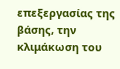επεξεργασίας της βάσης, την κλιμάκωση του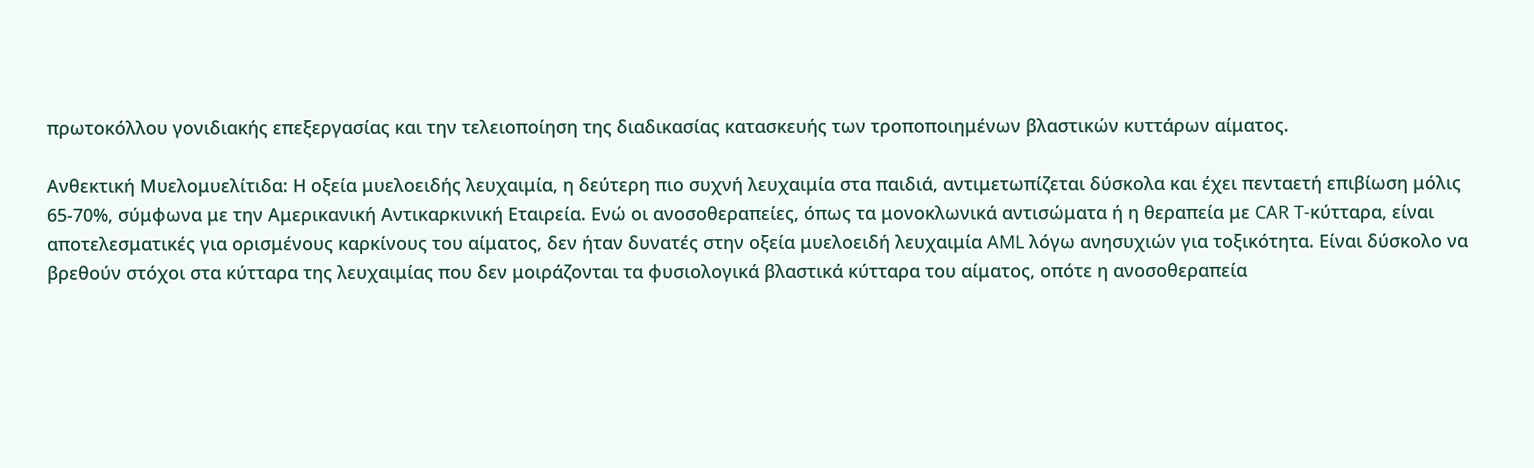πρωτοκόλλου γονιδιακής επεξεργασίας και την τελειοποίηση της διαδικασίας κατασκευής των τροποποιημένων βλαστικών κυττάρων αίματος.

Ανθεκτική Μυελομυελίτιδα: Η οξεία μυελοειδής λευχαιμία, η δεύτερη πιο συχνή λευχαιμία στα παιδιά, αντιμετωπίζεται δύσκολα και έχει πενταετή επιβίωση μόλις 65-70%, σύμφωνα με την Αμερικανική Αντικαρκινική Εταιρεία. Ενώ οι ανοσοθεραπείες, όπως τα μονοκλωνικά αντισώματα ή η θεραπεία με CAR T-κύτταρα, είναι αποτελεσματικές για ορισμένους καρκίνους του αίματος, δεν ήταν δυνατές στην οξεία μυελοειδή λευχαιμία AML λόγω ανησυχιών για τοξικότητα. Είναι δύσκολο να βρεθούν στόχοι στα κύτταρα της λευχαιμίας που δεν μοιράζονται τα φυσιολογικά βλαστικά κύτταρα του αίματος, οπότε η ανοσοθεραπεία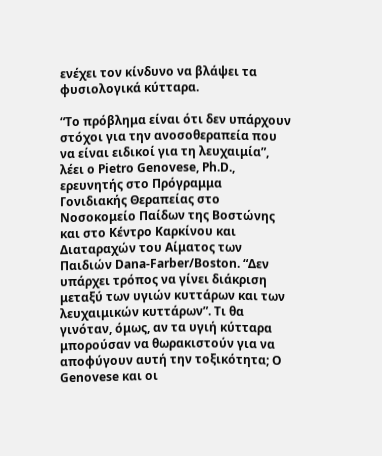ενέχει τον κίνδυνο να βλάψει τα φυσιολογικά κύτταρα.

“Το πρόβλημα είναι ότι δεν υπάρχουν στόχοι για την ανοσοθεραπεία που να είναι ειδικοί για τη λευχαιμία”, λέει ο Pietro Genovese, Ph.D., ερευνητής στο Πρόγραμμα Γονιδιακής Θεραπείας στο Νοσοκομείο Παίδων της Βοστώνης και στο Κέντρο Καρκίνου και Διαταραχών του Αίματος των Παιδιών Dana-Farber/Boston. “Δεν υπάρχει τρόπος να γίνει διάκριση μεταξύ των υγιών κυττάρων και των λευχαιμικών κυττάρων”. Τι θα γινόταν, όμως, αν τα υγιή κύτταρα μπορούσαν να θωρακιστούν για να αποφύγουν αυτή την τοξικότητα; Ο Genovese και οι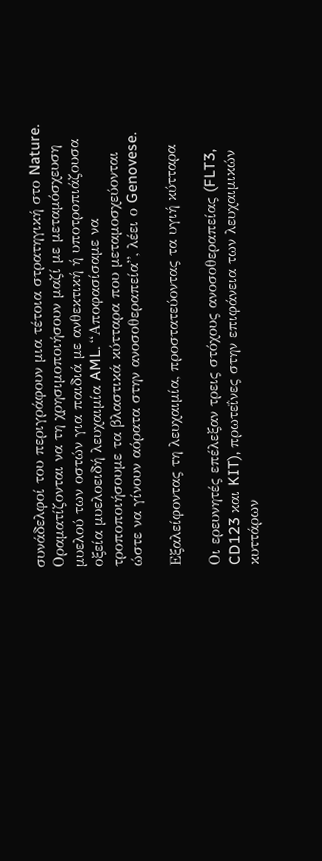συνάδελφοί του περιγράφουν μια τέτοια στρατηγική στο Nature. Οραματίζονται να τη χρησιμοποιήσουν μαζί με μεταμόσχευση μυελού των οστών για παιδιά με ανθεκτική ή υποτροπιάζουσα οξεία μυελοειδή λευχαιμία AML. “Αποφασίσαμε να τροποποιήσουμε τα βλαστικά κύτταρα που μεταμοσχεύονται ώστε να γίνουν αόρατα στην ανοσοθεραπεία”, λέει ο Genovese.

Εξαλείφοντας τη λευχαιμία, προστατεύοντας τα υγιή κύτταρα

Οι ερευνητές επέλεξαν τρεις στόχους ανοσοθεραπείας (FLT3, CD123 και KIT), πρωτεΐνες στην επιφάνεια των λευχαιμικών κυττάρων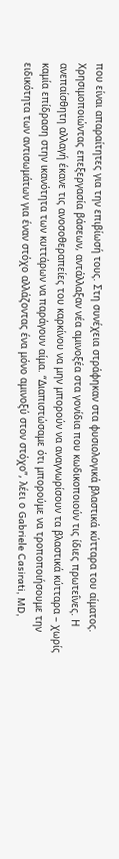που είναι απαραίτητες για την επιβίωσή τους. Στη συνέχεια στράφηκαν στα φυσιολογικά βλαστικά κύτταρα του αίματος. Χρησιμοποιώντας επεξεργασία βάσεων, αντάλλαξαν νέα αμινοξέα στα γονίδια που κωδικοποιούν τις ίδιες πρωτεΐνες. Η ανεπαίσθητη αλλαγή έκανε τις ανοσοθεραπείες του καρκίνου να μην μπορούν να αναγνωρίσουν τα βλαστικά κύτταρα – χωρίς καμία επίδραση στην ικανότητα των κυττάρων να παράγουν αίμα. “Διαπιστώσαμε ότι μπορούμε να τροποποιήσουμε την ειδικότητα των αντισωμάτων για έναν στόχο αλλάζοντας ένα μόνο αμινοξύ στον στόχο”, λέει ο Gabriele Casirati, MD,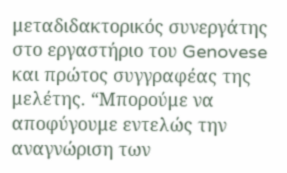μεταδιδακτορικός συνεργάτης στο εργαστήριο του Genovese και πρώτος συγγραφέας της μελέτης. “Μπορούμε να αποφύγουμε εντελώς την αναγνώριση των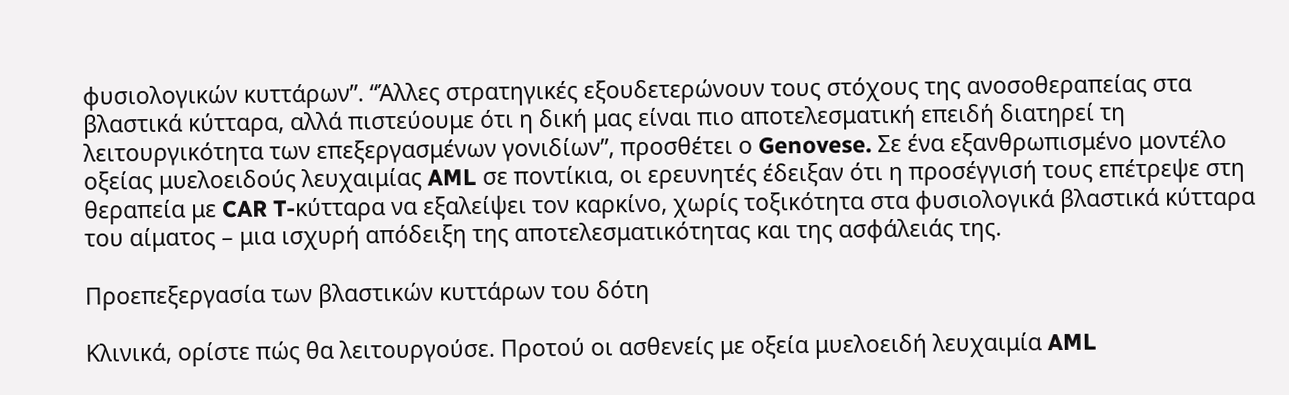φυσιολογικών κυττάρων”. “Άλλες στρατηγικές εξουδετερώνουν τους στόχους της ανοσοθεραπείας στα βλαστικά κύτταρα, αλλά πιστεύουμε ότι η δική μας είναι πιο αποτελεσματική επειδή διατηρεί τη λειτουργικότητα των επεξεργασμένων γονιδίων”, προσθέτει ο Genovese. Σε ένα εξανθρωπισμένο μοντέλο οξείας μυελοειδούς λευχαιμίας AML σε ποντίκια, οι ερευνητές έδειξαν ότι η προσέγγισή τους επέτρεψε στη θεραπεία με CAR T-κύτταρα να εξαλείψει τον καρκίνο, χωρίς τοξικότητα στα φυσιολογικά βλαστικά κύτταρα του αίματος – μια ισχυρή απόδειξη της αποτελεσματικότητας και της ασφάλειάς της.

Προεπεξεργασία των βλαστικών κυττάρων του δότη

Κλινικά, ορίστε πώς θα λειτουργούσε. Προτού οι ασθενείς με οξεία μυελοειδή λευχαιμία AML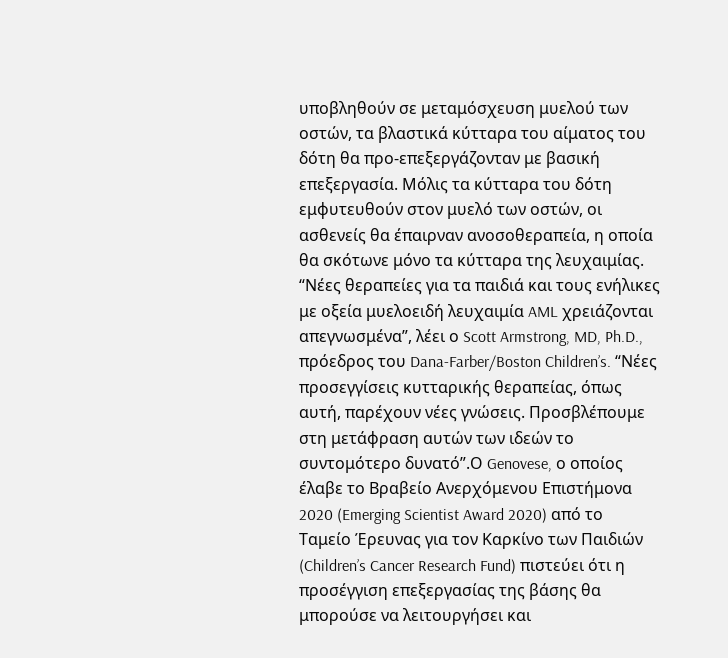υποβληθούν σε μεταμόσχευση μυελού των οστών, τα βλαστικά κύτταρα του αίματος του δότη θα προ-επεξεργάζονταν με βασική επεξεργασία. Μόλις τα κύτταρα του δότη εμφυτευθούν στον μυελό των οστών, οι ασθενείς θα έπαιρναν ανοσοθεραπεία, η οποία θα σκότωνε μόνο τα κύτταρα της λευχαιμίας. “Νέες θεραπείες για τα παιδιά και τους ενήλικες με οξεία μυελοειδή λευχαιμία AML χρειάζονται απεγνωσμένα”, λέει ο Scott Armstrong, MD, Ph.D., πρόεδρος του Dana-Farber/Boston Children’s. “Νέες προσεγγίσεις κυτταρικής θεραπείας, όπως αυτή, παρέχουν νέες γνώσεις. Προσβλέπουμε στη μετάφραση αυτών των ιδεών το συντομότερο δυνατό”.Ο Genovese, ο οποίος έλαβε το Βραβείο Ανερχόμενου Επιστήμονα 2020 (Emerging Scientist Award 2020) από το Ταμείο Έρευνας για τον Καρκίνο των Παιδιών (Children’s Cancer Research Fund) πιστεύει ότι η προσέγγιση επεξεργασίας της βάσης θα μπορούσε να λειτουργήσει και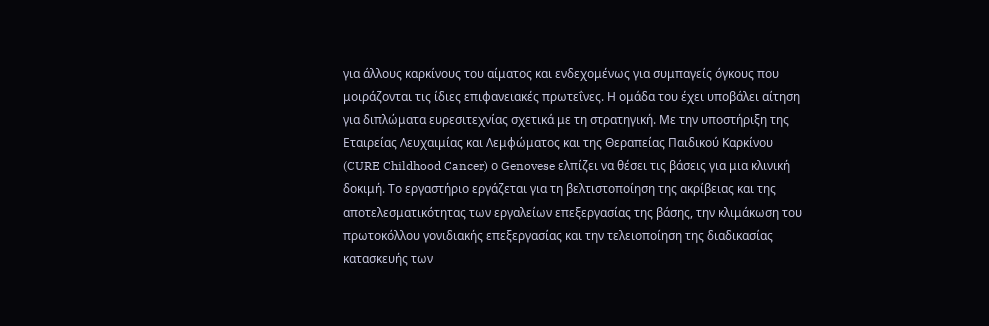για άλλους καρκίνους του αίματος και ενδεχομένως για συμπαγείς όγκους που μοιράζονται τις ίδιες επιφανειακές πρωτεΐνες. Η ομάδα του έχει υποβάλει αίτηση για διπλώματα ευρεσιτεχνίας σχετικά με τη στρατηγική. Με την υποστήριξη της Εταιρείας Λευχαιμίας και Λεμφώματος και της Θεραπείας Παιδικού Καρκίνου  (CURE Childhood Cancer) ο Genovese ελπίζει να θέσει τις βάσεις για μια κλινική δοκιμή. Το εργαστήριο εργάζεται για τη βελτιστοποίηση της ακρίβειας και της αποτελεσματικότητας των εργαλείων επεξεργασίας της βάσης, την κλιμάκωση του πρωτοκόλλου γονιδιακής επεξεργασίας και την τελειοποίηση της διαδικασίας κατασκευής των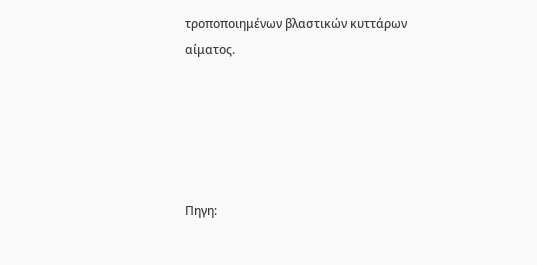τροποποιημένων βλαστικών κυττάρων αίματος.





Πηγη: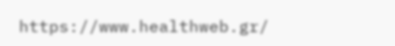https://www.healthweb.gr/